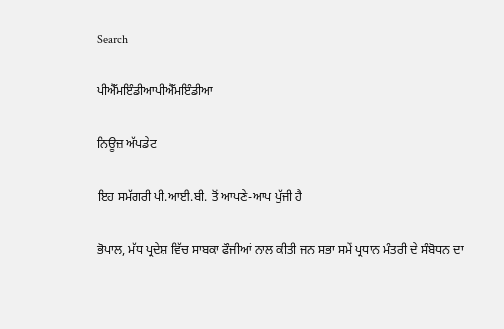Search

ਪੀਐੱਮਇੰਡੀਆਪੀਐੱਮਇੰਡੀਆ

ਨਿਊਜ਼ ਅੱਪਡੇਟ

ਇਹ ਸਮੱਗਰੀ ਪੀ.ਆਈ.ਬੀ. ਤੋਂ ਆਪਣੇ-ਆਪ ਪੁੱਜੀ ਹੈ

ਭੋਪਾਲ, ਮੱਧ ਪ੍ਰਦੇਸ਼ ਵਿੱਚ ਸਾਬਕਾ ਫੌਜੀਆਂ ਨਾਲ ਕੀਤੀ ਜਨ ਸਭਾ ਸਮੇਂ ਪ੍ਰਧਾਨ ਮੰਤਰੀ ਦੇ ਸੰਬੋਧਨ ਦਾ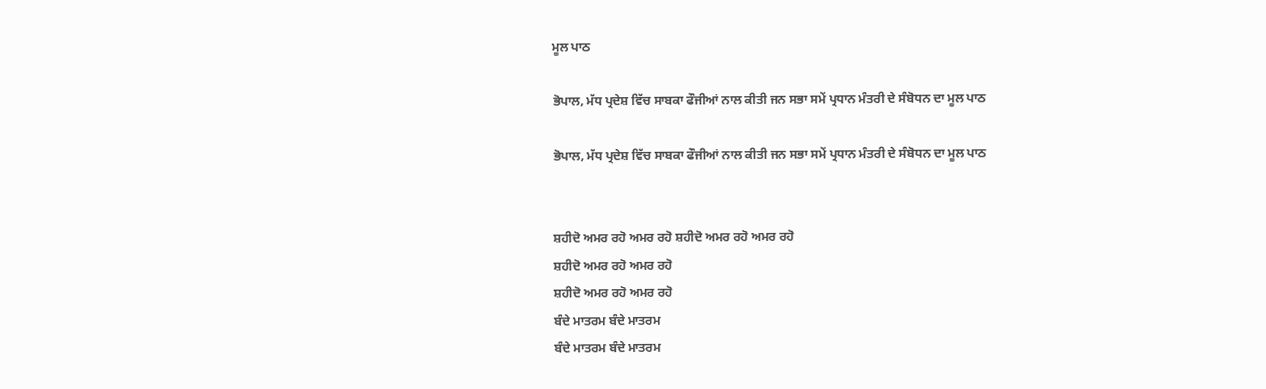ਮੂਲ ਪਾਠ

ਭੋਪਾਲ, ਮੱਧ ਪ੍ਰਦੇਸ਼ ਵਿੱਚ ਸਾਬਕਾ ਫੌਜੀਆਂ ਨਾਲ ਕੀਤੀ ਜਨ ਸਭਾ ਸਮੇਂ ਪ੍ਰਧਾਨ ਮੰਤਰੀ ਦੇ ਸੰਬੋਧਨ ਦਾ ਮੂਲ ਪਾਠ

ਭੋਪਾਲ, ਮੱਧ ਪ੍ਰਦੇਸ਼ ਵਿੱਚ ਸਾਬਕਾ ਫੌਜੀਆਂ ਨਾਲ ਕੀਤੀ ਜਨ ਸਭਾ ਸਮੇਂ ਪ੍ਰਧਾਨ ਮੰਤਰੀ ਦੇ ਸੰਬੋਧਨ ਦਾ ਮੂਲ ਪਾਠ


ਸ਼ਹੀਦੋ ਅਮਰ ਰਹੋ ਅਮਰ ਰਹੋ ਸ਼ਹੀਦੋ ਅਮਰ ਰਹੋ ਅਮਰ ਰਹੋ
ਸ਼ਹੀਦੋ ਅਮਰ ਰਹੋ ਅਮਰ ਰਹੋ
ਸ਼ਹੀਦੋ ਅਮਰ ਰਹੋ ਅਮਰ ਰਹੋ
ਬੰਦੇ ਮਾਤਰਮ ਬੰਦੇ ਮਾਤਰਮ
ਬੰਦੇ ਮਾਤਰਮ ਬੰਦੇ ਮਾਤਰਮ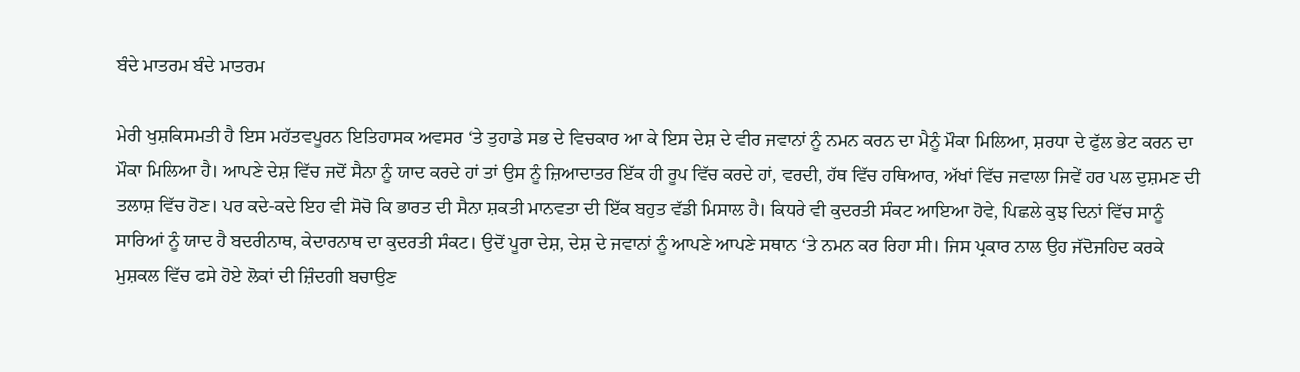ਬੰਦੇ ਮਾਤਰਮ ਬੰਦੇ ਮਾਤਰਮ

ਮੇਰੀ ਖੁਸ਼ਕਿਸਮਤੀ ਹੈ ਇਸ ਮਹੱਤਵਪੂਰਨ ਇਤਿਹਾਸਕ ਅਵਸਰ ‘ਤੇ ਤੁਹਾਡੇ ਸਭ ਦੇ ਵਿਚਕਾਰ ਆ ਕੇ ਇਸ ਦੇਸ਼ ਦੇ ਵੀਰ ਜਵਾਨਾਂ ਨੂੰ ਨਮਨ ਕਰਨ ਦਾ ਮੈਨੂੰ ਮੌਕਾ ਮਿਲਿਆ, ਸ਼ਰਧਾ ਦੇ ਫੁੱਲ ਭੇਟ ਕਰਨ ਦਾ ਮੌਕਾ ਮਿਲਿਆ ਹੈ। ਆਪਣੇ ਦੇਸ਼ ਵਿੱਚ ਜਦੋਂ ਸੈਨਾ ਨੂੰ ਯਾਦ ਕਰਦੇ ਹਾਂ ਤਾਂ ਉਸ ਨੂੰ ਜ਼ਿਆਦਾਤਰ ਇੱਕ ਹੀ ਰੂਪ ਵਿੱਚ ਕਰਦੇ ਹਾਂ, ਵਰਦੀ, ਹੱਥ ਵਿੱਚ ਹਥਿਆਰ, ਅੱਖਾਂ ਵਿੱਚ ਜਵਾਲਾ ਜਿਵੇਂ ਹਰ ਪਲ ਦੁਸ਼ਮਣ ਦੀ ਤਲਾਸ਼ ਵਿੱਚ ਹੋਣ। ਪਰ ਕਦੇ-ਕਦੇ ਇਹ ਵੀ ਸੋਚੋ ਕਿ ਭਾਰਤ ਦੀ ਸੈਨਾ ਸ਼ਕਤੀ ਮਾਨਵਤਾ ਦੀ ਇੱਕ ਬਹੁਤ ਵੱਡੀ ਮਿਸਾਲ ਹੈ। ਕਿਧਰੇ ਵੀ ਕੁਦਰਤੀ ਸੰਕਟ ਆਇਆ ਹੋਵੇ, ਪਿਛਲੇ ਕੁਝ ਦਿਨਾਂ ਵਿੱਚ ਸਾਨੂੰ ਸਾਰਿਆਂ ਨੂੰ ਯਾਦ ਹੈ ਬਦਰੀਨਾਥ, ਕੇਦਾਰਨਾਥ ਦਾ ਕੁਦਰਤੀ ਸੰਕਟ। ਉਦੋਂ ਪੂਰਾ ਦੇਸ਼, ਦੇਸ਼ ਦੇ ਜਵਾਨਾਂ ਨੂੰ ਆਪਣੇ ਆਪਣੇ ਸਥਾਨ ‘ਤੇ ਨਮਨ ਕਰ ਰਿਹਾ ਸੀ। ਜਿਸ ਪ੍ਰਕਾਰ ਨਾਲ ਉਹ ਜੱਦੋਜਹਿਦ ਕਰਕੇ ਮੁਸ਼ਕਲ ਵਿੱਚ ਫਸੇ ਹੋਏ ਲੋਕਾਂ ਦੀ ਜ਼ਿੰਦਗੀ ਬਚਾਉਣ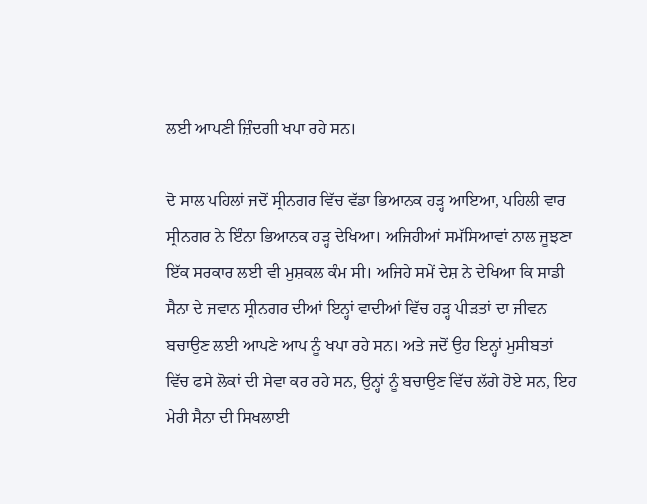ਲਈ ਆਪਣੀ ਜ਼ਿੰਦਗੀ ਖਪਾ ਰਹੇ ਸਨ।

ਦੋ ਸਾਲ ਪਹਿਲਾਂ ਜਦੋਂ ਸ੍ਰੀਨਗਰ ਵਿੱਚ ਵੱਡਾ ਭਿਆਨਕ ਹੜ੍ਹ ਆਇਆ, ਪਹਿਲੀ ਵਾਰ ਸ੍ਰੀਨਗਰ ਨੇ ਇੰਨਾ ਭਿਆਨਕ ਹੜ੍ਹ ਦੇਖਿਆ। ਅਜਿਹੀਆਂ ਸਮੱਸਿਆਵਾਂ ਨਾਲ ਜੂਝਣਾ ਇੱਕ ਸਰਕਾਰ ਲਈ ਵੀ ਮੁਸ਼ਕਲ ਕੰਮ ਸੀ। ਅਜਿਹੇ ਸਮੇਂ ਦੇਸ਼ ਨੇ ਦੇਖਿਆ ਕਿ ਸਾਡੀ ਸੈਨਾ ਦੇ ਜਵਾਨ ਸ੍ਰੀਨਗਰ ਦੀਆਂ ਇਨ੍ਹਾਂ ਵਾਦੀਆਂ ਵਿੱਚ ਹੜ੍ਹ ਪੀੜਤਾਂ ਦਾ ਜੀਵਨ ਬਚਾਉਣ ਲਈ ਆਪਣੇ ਆਪ ਨੂੰ ਖਪਾ ਰਹੇ ਸਨ। ਅਤੇ ਜਦੋਂ ਉਹ ਇਨ੍ਹਾਂ ਮੁਸੀਬਤਾਂ ਵਿੱਚ ਫਸੇ ਲੋਕਾਂ ਦੀ ਸੇਵਾ ਕਰ ਰਹੇ ਸਨ, ਉਨ੍ਹਾਂ ਨੂੰ ਬਚਾਉਣ ਵਿੱਚ ਲੱਗੇ ਹੋਏ ਸਨ, ਇਹ ਮੇਰੀ ਸੈਨਾ ਦੀ ਸਿਖਲਾਈ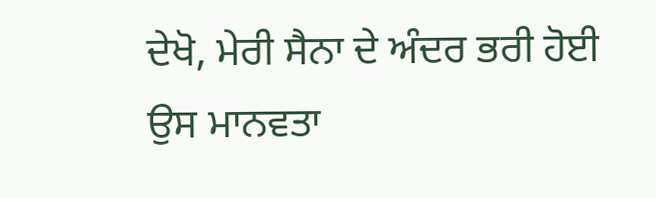ਦੇਖੋ, ਮੇਰੀ ਸੈਨਾ ਦੇ ਅੰਦਰ ਭਰੀ ਹੋਈ ਉਸ ਮਾਨਵਤਾ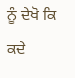ਨੂੰ ਦੇਖੋ ਕਿ ਕਦੇ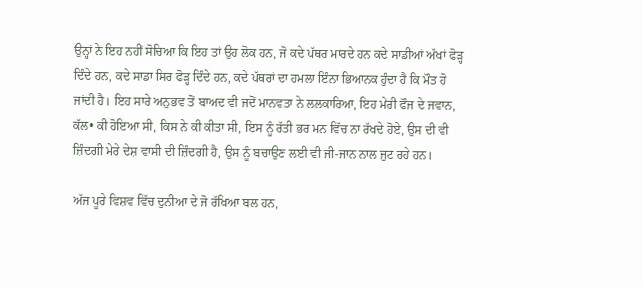ਉਨ੍ਹਾਂ ਨੇ ਇਹ ਨਹੀਂ ਸੋਚਿਆ ਕਿ ਇਹ ਤਾਂ ਉਹ ਲੋਕ ਹਨ, ਜੋ ਕਦੇ ਪੱਥਰ ਮਾਰਦੇ ਹਨ ਕਦੇ ਸਾਡੀਆਂ ਅੱਖਾਂ ਫੋੜ੍ਹ ਦਿੰਦੇ ਹਨ, ਕਦੇ ਸਾਡਾ ਸਿਰ ਫੋੜ੍ਹ ਦਿੰਦੇ ਹਨ, ਕਦੇ ਪੱਥਰਾਂ ਦਾ ਹਮਲਾ ਇੰਨਾ ਭਿਆਨਕ ਹੁੰਦਾ ਹੈ ਕਿ ਮੌਤ ਹੋ ਜਾਂਦੀ ਹੈ। ਇਹ ਸਾਰੇ ਅਨੁਭਵ ਤੋਂ ਬਾਅਦ ਵੀ ਜਦੋਂ ਮਾਨਵਤਾ ਨੇ ਲਲਕਾਰਿਆ, ਇਹ ਮੇਰੀ ਫੌਜ ਦੇ ਜਵਾਨ, ਕੱਲ• ਕੀ ਹੋਇਆ ਸੀ, ਕਿਸ ਨੇ ਕੀ ਕੀਤਾ ਸੀ, ਇਸ ਨੂੰ ਰੱਤੀ ਭਰ ਮਨ ਵਿੱਚ ਨਾ ਰੱਖਦੇ ਹੋਏ, ਉਸ ਦੀ ਵੀ ਜ਼ਿੰਦਗੀ ਮੇਰੇ ਦੇਸ਼ ਵਾਸੀ ਦੀ ਜ਼ਿੰਦਗੀ ਹੈ, ਉਸ ਨੂੰ ਬਚਾਉਣ ਲਈ ਵੀ ਜੀ-ਜਾਨ ਨਾਲ ਜੁਟ ਰਹੇ ਹਨ।

ਅੱਜ ਪੂਰੇ ਵਿਸ਼ਵ ਵਿੱਚ ਦੁਨੀਆ ਦੇ ਜੋ ਰੱਖਿਆ ਬਲ ਹਨ,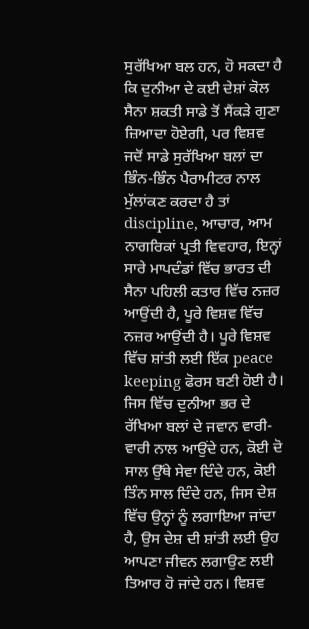ਸੁਰੱਖਿਆ ਬਲ ਹਨ, ਹੋ ਸਕਦਾ ਹੈ ਕਿ ਦੁਨੀਆ ਦੇ ਕਈ ਦੇਸ਼ਾਂ ਕੋਲ ਸੈਨਾ ਸ਼ਕਤੀ ਸਾਡੇ ਤੋਂ ਸੈਂਕੜੇ ਗੁਣਾ ਜ਼ਿਆਦਾ ਹੋਏਗੀ, ਪਰ ਵਿਸ਼ਵ ਜਦੋਂ ਸਾਡੇ ਸੁਰੱਖਿਆ ਬਲਾਂ ਦਾ ਭਿੰਨ-ਭਿੰਨ ਪੈਰਾਮੀਟਰ ਨਾਲ ਮੁੱਲਾਂਕਣ ਕਰਦਾ ਹੈ ਤਾਂ discipline, ਆਚਾਰ, ਆਮ ਨਾਗਰਿਕਾਂ ਪ੍ਰਤੀ ਵਿਵਹਾਰ, ਇਨ੍ਹਾਂ ਸਾਰੇ ਮਾਪਦੰਡਾਂ ਵਿੱਚ ਭਾਰਤ ਦੀ ਸੈਨਾ ਪਹਿਲੀ ਕਤਾਰ ਵਿੱਚ ਨਜ਼ਰ ਆਉਂਦੀ ਹੈ, ਪੂਰੇ ਵਿਸ਼ਵ ਵਿੱਚ ਨਜ਼ਰ ਆਉਂਦੀ ਹੈ। ਪੂਰੇ ਵਿਸ਼ਵ ਵਿੱਚ ਸ਼ਾਂਤੀ ਲਈ ਇੱਕ peace keeping ਫੋਰਸ ਬਣੀ ਹੋਈ ਹੈ। ਜਿਸ ਵਿੱਚ ਦੁਨੀਆ ਭਰ ਦੇ ਰੱਖਿਆ ਬਲਾਂ ਦੇ ਜਵਾਨ ਵਾਰੀ-ਵਾਰੀ ਨਾਲ ਆਉਂਦੇ ਹਨ, ਕੋਈ ਦੋ ਸਾਲ ਉੱਥੇ ਸੇਵਾ ਦਿੰਦੇ ਹਨ, ਕੋਈ ਤਿੰਨ ਸਾਲ ਦਿੰਦੇ ਹਨ, ਜਿਸ ਦੇਸ਼ ਵਿੱਚ ਉਨ੍ਹਾਂ ਨੂੰ ਲਗਾਇਆ ਜਾਂਦਾ ਹੈ, ਉਸ ਦੇਸ਼ ਦੀ ਸ਼ਾਂਤੀ ਲਈ ਉਹ ਆਪਣਾ ਜੀਵਨ ਲਗਾਉਣ ਲਈ ਤਿਆਰ ਹੋ ਜਾਂਦੇ ਹਨ। ਵਿਸ਼ਵ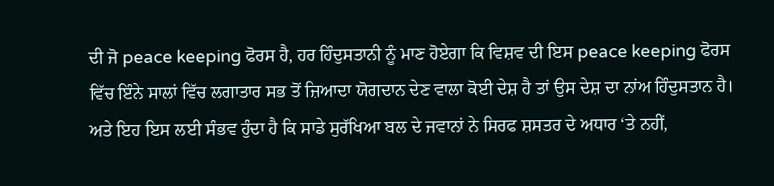ਦੀ ਜੋ peace keeping ਫੋਰਸ ਹੈ, ਹਰ ਹਿੰਦੁਸਤਾਨੀ ਨੂੰ ਮਾਣ ਹੋਏਗਾ ਕਿ ਵਿਸ਼ਵ ਦੀ ਇਸ peace keeping ਫੋਰਸ ਵਿੱਚ ਇੰਨੇ ਸਾਲਾਂ ਵਿੱਚ ਲਗਾਤਾਰ ਸਭ ਤੋਂ ਜ਼ਿਆਦਾ ਯੋਗਦਾਨ ਦੇਣ ਵਾਲਾ ਕੋਈ ਦੇਸ਼ ਹੈ ਤਾਂ ਉਸ ਦੇਸ਼ ਦਾ ਨਾਂਅ ਹਿੰਦੁਸਤਾਨ ਹੈ। ਅਤੇ ਇਹ ਇਸ ਲਈ ਸੰਭਵ ਹੁੰਦਾ ਹੈ ਕਿ ਸਾਡੇ ਸੁਰੱਖਿਆ ਬਲ ਦੇ ਜਵਾਨਾਂ ਨੇ ਸਿਰਫ ਸ਼ਸਤਰ ਦੇ ਅਧਾਰ ‘ਤੇ ਨਹੀਂ,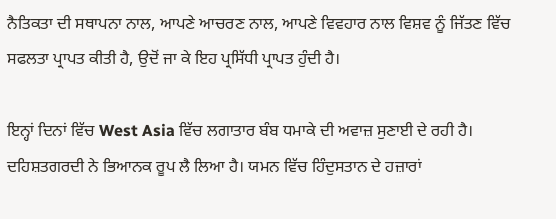ਨੈਤਿਕਤਾ ਦੀ ਸਥਾਪਨਾ ਨਾਲ, ਆਪਣੇ ਆਚਰਣ ਨਾਲ, ਆਪਣੇ ਵਿਵਹਾਰ ਨਾਲ ਵਿਸ਼ਵ ਨੂੰ ਜਿੱਤਣ ਵਿੱਚ ਸਫਲਤਾ ਪ੍ਰਾਪਤ ਕੀਤੀ ਹੈ, ਉਦੋਂ ਜਾ ਕੇ ਇਹ ਪ੍ਰਸਿੱਧੀ ਪ੍ਰਾਪਤ ਹੁੰਦੀ ਹੈ।

ਇਨ੍ਹਾਂ ਦਿਨਾਂ ਵਿੱਚ West Asia ਵਿੱਚ ਲਗਾਤਾਰ ਬੰਬ ਧਮਾਕੇ ਦੀ ਅਵਾਜ਼ ਸੁਣਾਈ ਦੇ ਰਹੀ ਹੈ। ਦਹਿਸ਼ਤਗਰਦੀ ਨੇ ਭਿਆਨਕ ਰੂਪ ਲੈ ਲਿਆ ਹੈ। ਯਮਨ ਵਿੱਚ ਹਿੰਦੁਸਤਾਨ ਦੇ ਹਜ਼ਾਰਾਂ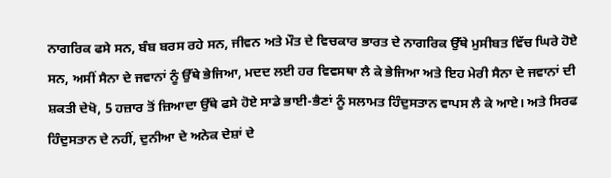ਨਾਗਰਿਕ ਫਸੇ ਸਨ, ਬੰਬ ਬਰਸ ਰਹੇ ਸਨ, ਜੀਵਨ ਅਤੇ ਮੌਤ ਦੇ ਵਿਚਕਾਰ ਭਾਰਤ ਦੇ ਨਾਗਰਿਕ ਉੱਥੇ ਮੁਸੀਬਤ ਵਿੱਚ ਘਿਰੇ ਹੋਏ ਸਨ, ਅਸੀਂ ਸੈਨਾ ਦੇ ਜਵਾਨਾਂ ਨੂੰ ਉੱਥੇ ਭੇਜਿਆ, ਮਦਦ ਲਈ ਹਰ ਵਿਵਸਥਾ ਲੈ ਕੇ ਭੇਜਿਆ ਅਤੇ ਇਹ ਮੇਰੀ ਸੈਨਾ ਦੇ ਜਵਾਨਾਂ ਦੀ ਸ਼ਕਤੀ ਦੇਖੋ, 5 ਹਜ਼ਾਰ ਤੋਂ ਜ਼ਿਆਦਾ ਉੱਥੇ ਫਸੇ ਹੋਏ ਸਾਡੇ ਭਾਈ-ਭੈਣਾਂ ਨੂੰ ਸਲਾਮਤ ਹਿੰਦੁਸਤਾਨ ਵਾਪਸ ਲੈ ਕੇ ਆਏ। ਅਤੇ ਸਿਰਫ ਹਿੰਦੁਸਤਾਨ ਦੇ ਨਹੀਂ, ਦੁਨੀਆ ਦੇ ਅਨੇਕ ਦੇਸ਼ਾਂ ਦੇ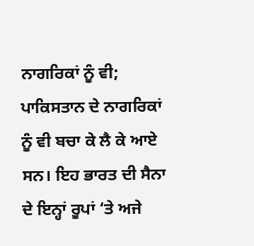ਨਾਗਰਿਕਾਂ ਨੂੰ ਵੀ; ਪਾਕਿਸਤਾਨ ਦੇ ਨਾਗਰਿਕਾਂ ਨੂੰ ਵੀ ਬਚਾ ਕੇ ਲੈ ਕੇ ਆਏ ਸਨ। ਇਹ ਭਾਰਤ ਦੀ ਸੈਨਾ ਦੇ ਇਨ੍ਹਾਂ ਰੂਪਾਂ ‘ਤੇ ਅਜੇ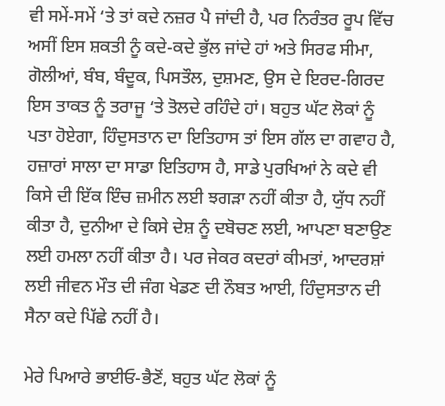ਵੀ ਸਮੇਂ-ਸਮੇਂ ‘ਤੇ ਤਾਂ ਕਦੇ ਨਜ਼ਰ ਪੈ ਜਾਂਦੀ ਹੈ, ਪਰ ਨਿਰੰਤਰ ਰੂਪ ਵਿੱਚ ਅਸੀਂ ਇਸ ਸ਼ਕਤੀ ਨੂੰ ਕਦੇ-ਕਦੇ ਭੁੱਲ ਜਾਂਦੇ ਹਾਂ ਅਤੇ ਸਿਰਫ ਸੀਮਾ, ਗੋਲੀਆਂ, ਬੰਬ, ਬੰਦੂਕ, ਪਿਸਤੌਲ, ਦੁਸ਼ਮਣ, ਉਸ ਦੇ ਇਰਦ-ਗਿਰਦ ਇਸ ਤਾਕਤ ਨੂੰ ਤਰਾਜੂ ‘ਤੇ ਤੋਲਦੇ ਰਹਿੰਦੇ ਹਾਂ। ਬਹੁਤ ਘੱਟ ਲੋਕਾਂ ਨੂੰ ਪਤਾ ਹੋਏਗਾ, ਹਿੰਦੁਸਤਾਨ ਦਾ ਇਤਿਹਾਸ ਤਾਂ ਇਸ ਗੱਲ ਦਾ ਗਵਾਹ ਹੈ, ਹਜ਼ਾਰਾਂ ਸਾਲਾ ਦਾ ਸਾਡਾ ਇਤਿਹਾਸ ਹੈ, ਸਾਡੇ ਪੁਰਖਿਆਂ ਨੇ ਕਦੇ ਵੀ ਕਿਸੇ ਦੀ ਇੱਕ ਇੰਚ ਜ਼ਮੀਨ ਲਈ ਝਗੜਾ ਨਹੀਂ ਕੀਤਾ ਹੈ, ਯੁੱਧ ਨਹੀਂ ਕੀਤਾ ਹੈ, ਦੁਨੀਆ ਦੇ ਕਿਸੇ ਦੇਸ਼ ਨੂੰ ਦਬੋਚਣ ਲਈ, ਆਪਣਾ ਬਣਾਉਣ ਲਈ ਹਮਲਾ ਨਹੀਂ ਕੀਤਾ ਹੈ। ਪਰ ਜੇਕਰ ਕਦਰਾਂ ਕੀਮਤਾਂ, ਆਦਰਸ਼ਾਂ ਲਈ ਜੀਵਨ ਮੌਤ ਦੀ ਜੰਗ ਖੇਡਣ ਦੀ ਨੌਬਤ ਆਈ, ਹਿੰਦੁਸਤਾਨ ਦੀ ਸੈਨਾ ਕਦੇ ਪਿੱਛੇ ਨਹੀਂ ਹੈ।

ਮੇਰੇ ਪਿਆਰੇ ਭਾਈਓ-ਭੈਣੋਂ, ਬਹੁਤ ਘੱਟ ਲੋਕਾਂ ਨੂੰ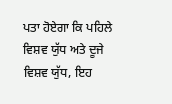ਪਤਾ ਹੋਏਗਾ ਕਿ ਪਹਿਲੇ ਵਿਸ਼ਵ ਯੁੱਧ ਅਤੇ ਦੂਜੇ ਵਿਸ਼ਵ ਯੁੱਧ, ਇਹ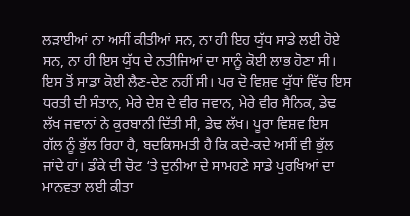ਲੜਾਈਆਂ ਨਾ ਅਸੀਂ ਕੀਤੀਆਂ ਸਨ, ਨਾ ਹੀ ਇਹ ਯੁੱਧ ਸਾਡੇ ਲਈ ਹੋਏ ਸਨ, ਨਾ ਹੀ ਇਸ ਯੁੱਧ ਦੇ ਨਤੀਜਿਆਂ ਦਾ ਸਾਨੂੰ ਕੋਈ ਲਾਭ ਹੋਣਾ ਸੀ। ਇਸ ਤੋਂ ਸਾਡਾ ਕੋਈ ਲੈਣ-ਦੇਣ ਨਹੀਂ ਸੀ। ਪਰ ਦੋ ਵਿਸ਼ਵ ਯੁੱਧਾਂ ਵਿੱਚ ਇਸ ਧਰਤੀ ਦੀ ਸੰਤਾਨ, ਮੇਰੇ ਦੇਸ਼ ਦੇ ਵੀਰ ਜਵਾਨ, ਮੇਰੇ ਵੀਰ ਸੈਨਿਕ, ਡੇਢ ਲੱਖ ਜਵਾਨਾਂ ਨੇ ਕੁਰਬਾਨੀ ਦਿੱਤੀ ਸੀ, ਡੇਢ ਲੱਖ। ਪੂਰਾ ਵਿਸ਼ਵ ਇਸ ਗੱਲ ਨੂੰ ਭੁੱਲ ਰਿਹਾ ਹੈ, ਬਦਕਿਸਮਤੀ ਹੈ ਕਿ ਕਦੇ-ਕਦੇ ਅਸੀਂ ਵੀ ਭੁੱਲ ਜਾਂਦੇ ਹਾਂ। ਡੰਕੇ ਦੀ ਚੋਟ ‘ਤੇ ਦੁਨੀਆ ਦੇ ਸਾਮਹਣੇ ਸਾਡੇ ਪੁਰਖਿਆਂ ਦਾ ਮਾਨਵਤਾ ਲਈ ਕੀਤਾ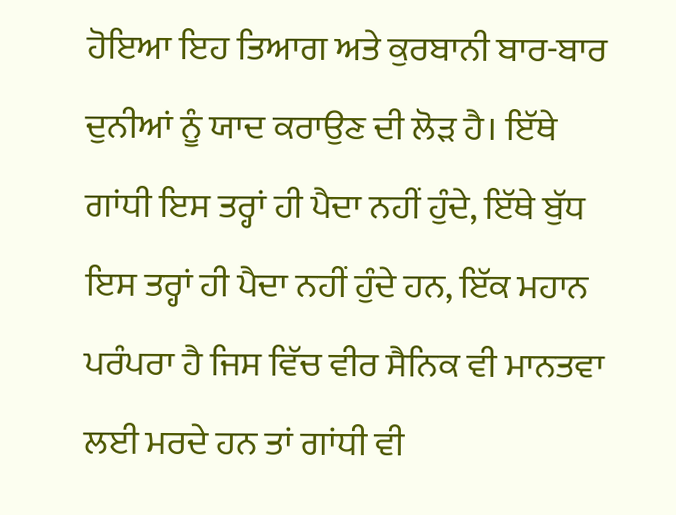ਹੋਇਆ ਇਹ ਤਿਆਗ ਅਤੇ ਕੁਰਬਾਨੀ ਬਾਰ-ਬਾਰ ਦੁਨੀਆਂ ਨੂੰ ਯਾਦ ਕਰਾਉਣ ਦੀ ਲੋੜ ਹੈ। ਇੱਥੇ ਗਾਂਧੀ ਇਸ ਤਰ੍ਹਾਂ ਹੀ ਪੈਦਾ ਨਹੀਂ ਹੁੰਦੇ, ਇੱਥੇ ਬੁੱਧ ਇਸ ਤਰ੍ਹਾਂ ਹੀ ਪੈਦਾ ਨਹੀਂ ਹੁੰਦੇ ਹਨ, ਇੱਕ ਮਹਾਨ ਪਰੰਪਰਾ ਹੈ ਜਿਸ ਵਿੱਚ ਵੀਰ ਸੈਨਿਕ ਵੀ ਮਾਨਤਵਾ ਲਈ ਮਰਦੇ ਹਨ ਤਾਂ ਗਾਂਧੀ ਵੀ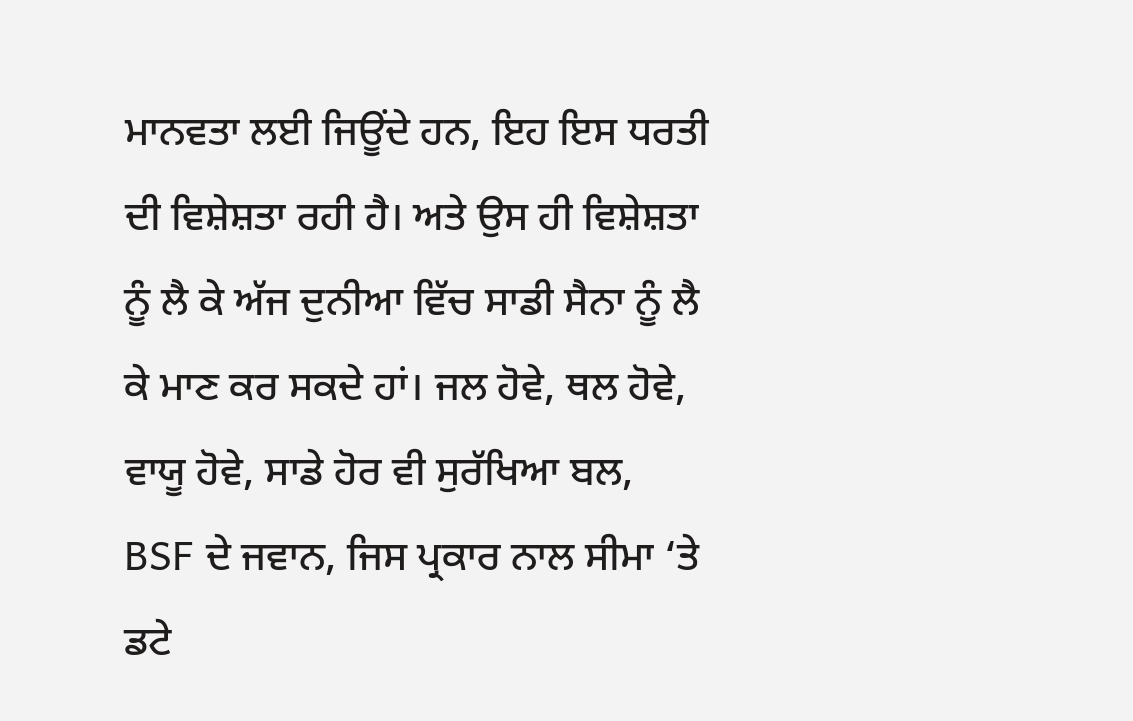ਮਾਨਵਤਾ ਲਈ ਜਿਊਂਦੇ ਹਨ, ਇਹ ਇਸ ਧਰਤੀ ਦੀ ਵਿਸ਼ੇਸ਼ਤਾ ਰਹੀ ਹੈ। ਅਤੇ ਉਸ ਹੀ ਵਿਸ਼ੇਸ਼ਤਾ ਨੂੰ ਲੈ ਕੇ ਅੱਜ ਦੁਨੀਆ ਵਿੱਚ ਸਾਡੀ ਸੈਨਾ ਨੂੰ ਲੈ ਕੇ ਮਾਣ ਕਰ ਸਕਦੇ ਹਾਂ। ਜਲ ਹੋਵੇ, ਥਲ ਹੋਵੇ, ਵਾਯੂ ਹੋਵੇ, ਸਾਡੇ ਹੋਰ ਵੀ ਸੁਰੱਖਿਆ ਬਲ, BSF ਦੇ ਜਵਾਨ, ਜਿਸ ਪ੍ਰਕਾਰ ਨਾਲ ਸੀਮਾ ‘ਤੇ ਡਟੇ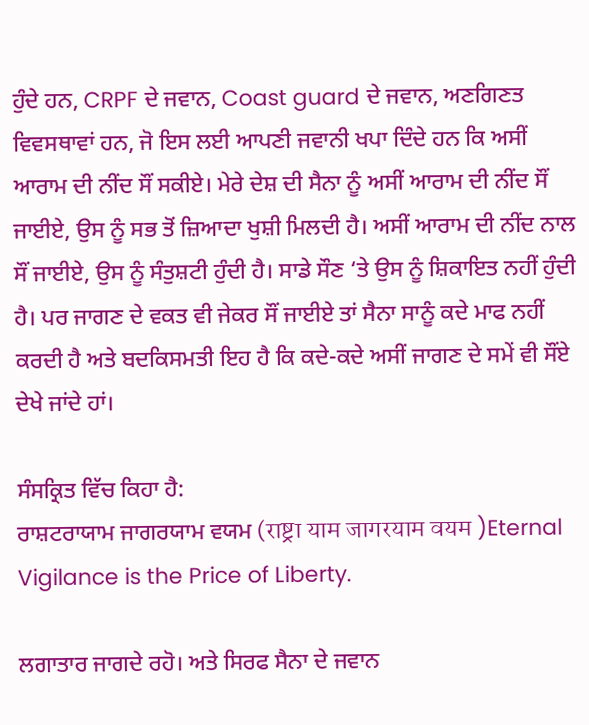ਹੁੰਦੇ ਹਨ, CRPF ਦੇ ਜਵਾਨ, Coast guard ਦੇ ਜਵਾਨ, ਅਣਗਿਣਤ ਵਿਵਸਥਾਵਾਂ ਹਨ, ਜੋ ਇਸ ਲਈ ਆਪਣੀ ਜਵਾਨੀ ਖਪਾ ਦਿੰਦੇ ਹਨ ਕਿ ਅਸੀਂ ਆਰਾਮ ਦੀ ਨੀਂਦ ਸੌਂ ਸਕੀਏ। ਮੇਰੇ ਦੇਸ਼ ਦੀ ਸੈਨਾ ਨੂੰ ਅਸੀਂ ਆਰਾਮ ਦੀ ਨੀਂਦ ਸੌਂ ਜਾਈਏ, ਉਸ ਨੂੰ ਸਭ ਤੋਂ ਜ਼ਿਆਦਾ ਖੁਸ਼ੀ ਮਿਲਦੀ ਹੈ। ਅਸੀਂ ਆਰਾਮ ਦੀ ਨੀਂਦ ਨਾਲ ਸੌਂ ਜਾਈਏ, ਉਸ ਨੂੰ ਸੰਤੁਸ਼ਟੀ ਹੁੰਦੀ ਹੈ। ਸਾਡੇ ਸੌਣ ‘ਤੇ ਉਸ ਨੂੰ ਸ਼ਿਕਾਇਤ ਨਹੀਂ ਹੁੰਦੀ ਹੈ। ਪਰ ਜਾਗਣ ਦੇ ਵਕਤ ਵੀ ਜੇਕਰ ਸੌਂ ਜਾਈਏ ਤਾਂ ਸੈਨਾ ਸਾਨੂੰ ਕਦੇ ਮਾਫ ਨਹੀਂ ਕਰਦੀ ਹੈ ਅਤੇ ਬਦਕਿਸਮਤੀ ਇਹ ਹੈ ਕਿ ਕਦੇ-ਕਦੇ ਅਸੀਂ ਜਾਗਣ ਦੇ ਸਮੇਂ ਵੀ ਸੌਂਏ ਦੇਖੇ ਜਾਂਦੇ ਹਾਂ।

ਸੰਸਕ੍ਰਿਤ ਵਿੱਚ ਕਿਹਾ ਹੈ:
ਰਾਸ਼ਟਰਾਯਾਮ ਜਾਗਰਯਾਮ ਵਯਮ (राष्ट्रा याम जागरयाम वयम )Eternal Vigilance is the Price of Liberty.

ਲਗਾਤਾਰ ਜਾਗਦੇ ਰਹੋ। ਅਤੇ ਸਿਰਫ ਸੈਨਾ ਦੇ ਜਵਾਨ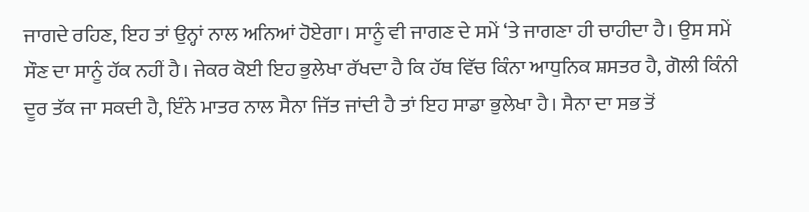ਜਾਗਦੇ ਰਹਿਣ, ਇਹ ਤਾਂ ਉਨ੍ਹਾਂ ਨਾਲ ਅਨਿਆਂ ਹੋਏਗਾ। ਸਾਨੂੰ ਵੀ ਜਾਗਣ ਦੇ ਸਮੇਂ ‘ਤੇ ਜਾਗਣਾ ਹੀ ਚਾਹੀਦਾ ਹੈ। ਉਸ ਸਮੇਂ ਸੌਣ ਦਾ ਸਾਨੂੰ ਹੱਕ ਨਹੀਂ ਹੈ। ਜੇਕਰ ਕੋਈ ਇਹ ਭੁਲੇਖਾ ਰੱਖਦਾ ਹੈ ਕਿ ਹੱਥ ਵਿੱਚ ਕਿੰਨਾ ਆਧੁਨਿਕ ਸ਼ਸਤਰ ਹੈ, ਗੋਲੀ ਕਿੰਨੀ ਦੂਰ ਤੱਕ ਜਾ ਸਕਦੀ ਹੈ, ਇੰਨੇ ਮਾਤਰ ਨਾਲ ਸੈਨਾ ਜਿੱਤ ਜਾਂਦੀ ਹੈ ਤਾਂ ਇਹ ਸਾਡਾ ਭੁਲੇਖਾ ਹੈ। ਸੈਨਾ ਦਾ ਸਭ ਤੋਂ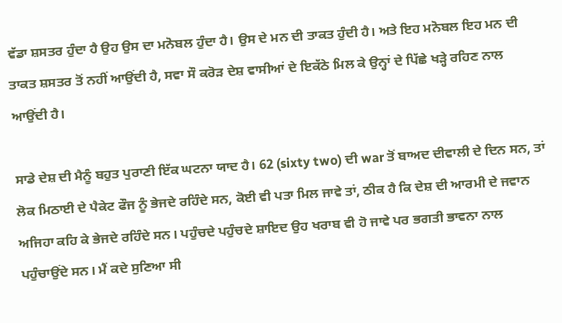ਵੱਡਾ ਸ਼ਸਤਰ ਹੁੰਦਾ ਹੈ ਉਹ ਉਸ ਦਾ ਮਨੋਬਲ ਹੁੰਦਾ ਹੈ। ਉਸ ਦੇ ਮਨ ਦੀ ਤਾਕਤ ਹੁੰਦੀ ਹੈ। ਅਤੇ ਇਹ ਮਨੋਬਲ ਇਹ ਮਨ ਦੀ ਤਾਕਤ ਸ਼ਸਤਰ ਤੋਂ ਨਹੀਂ ਆਉਂਦੀ ਹੈ, ਸਵਾ ਸੌ ਕਰੋੜ ਦੇਸ਼ ਵਾਸੀਆਂ ਦੇ ਇਕੱਠੇ ਮਿਲ ਕੇ ਉਨ੍ਹਾਂ ਦੇ ਪਿੱਛੇ ਖੜ੍ਹੇ ਰਹਿਣ ਨਾਲ ਆਉਂਦੀ ਹੈ।

ਸਾਡੇ ਦੇਸ਼ ਦੀ ਮੈਨੂੰ ਬਹੁਤ ਪੁਰਾਣੀ ਇੱਕ ਘਟਨਾ ਯਾਦ ਹੈ। 62 (sixty two) ਦੀ war ਤੋਂ ਬਾਅਦ ਦੀਵਾਲੀ ਦੇ ਦਿਨ ਸਨ, ਤਾਂ ਲੋਕ ਮਿਠਾਈ ਦੇ ਪੈਕੇਟ ਫੌਜ ਨੂੰ ਭੇਜਦੇ ਰਹਿੰਦੇ ਸਨ, ਕੋਈ ਵੀ ਪਤਾ ਮਿਲ ਜਾਵੇ ਤਾਂ, ਠੀਕ ਹੈ ਕਿ ਦੇਸ਼ ਦੀ ਆਰਮੀ ਦੇ ਜਵਾਨ ਅਜਿਹਾ ਕਹਿ ਕੇ ਭੇਜਦੇ ਰਹਿੰਦੇ ਸਨ। ਪਹੁੰਚਦੇ ਪਹੁੰਚਦੇ ਸ਼ਾਇਦ ਉਹ ਖਰਾਬ ਵੀ ਹੋ ਜਾਵੇ ਪਰ ਭਗਤੀ ਭਾਵਨਾ ਨਾਲ ਪਹੁੰਚਾਉਂਦੇ ਸਨ। ਮੈਂ ਕਦੇ ਸੁਣਿਆ ਸੀ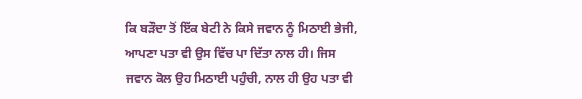ਕਿ ਬੜੌਦਾ ਤੋਂ ਇੱਕ ਬੇਟੀ ਨੇ ਕਿਸੇ ਜਵਾਨ ਨੂੰ ਮਿਠਾਈ ਭੇਜੀ, ਆਪਣਾ ਪਤਾ ਵੀ ਉਸ ਵਿੱਚ ਪਾ ਦਿੱਤਾ ਨਾਲ ਹੀ। ਜਿਸ ਜਵਾਨ ਕੋਲ ਉਹ ਮਿਠਾਈ ਪਹੁੰਚੀ, ਨਾਲ ਹੀ ਉਹ ਪਤਾ ਵੀ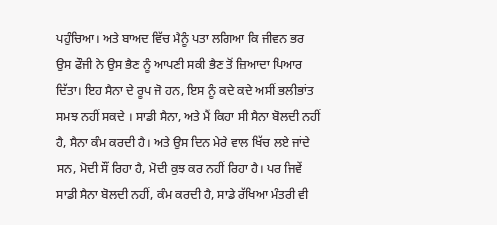ਪਹੁੰਚਿਆ। ਅਤੇ ਬਾਅਦ ਵਿੱਚ ਮੈਨੂੰ ਪਤਾ ਲਗਿਆ ਕਿ ਜੀਵਨ ਭਰ ਉਸ ਫੌਜੀ ਨੇ ਉਸ ਭੈਣ ਨੂੰ ਆਪਣੀ ਸਕੀ ਭੈਣ ਤੋਂ ਜ਼ਿਆਦਾ ਪਿਆਰ ਦਿੱਤਾ। ਇਹ ਸੈਨਾ ਦੇ ਰੂਪ ਜੋ ਹਨ, ਇਸ ਨੂੰ ਕਦੇ ਕਦੇ ਅਸੀਂ ਭਲੀਭਾਂਤ ਸਮਝ ਨਹੀਂ ਸਕਦੇ । ਸਾਡੀ ਸੈਨਾ, ਅਤੇ ਮੈਂ ਕਿਹਾ ਸੀ ਸੈਨਾ ਬੋਲਦੀ ਨਹੀਂ ਹੈ, ਸੈਨਾ ਕੰਮ ਕਰਦੀ ਹੈ। ਅਤੇ ਉਸ ਦਿਨ ਮੇਰੇ ਵਾਲ ਖਿੱਚ ਲਏ ਜਾਂਦੇ ਸਨ, ਮੋਦੀ ਸੌਂ ਰਿਹਾ ਹੈ, ਮੋਦੀ ਕੁਝ ਕਰ ਨਹੀਂ ਰਿਹਾ ਹੈ। ਪਰ ਜਿਵੇਂ ਸਾਡੀ ਸੈਨਾ ਬੋਲਦੀ ਨਹੀਂ, ਕੰਮ ਕਰਦੀ ਹੈ, ਸਾਡੇ ਰੱਖਿਆ ਮੰਤਰੀ ਵੀ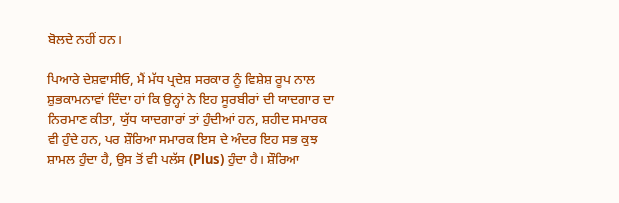ਬੋਲਦੇ ਨਹੀਂ ਹਨ।

ਪਿਆਰੇ ਦੇਸ਼ਵਾਸੀਓ, ਮੈਂ ਮੱਧ ਪ੍ਰਦੇਸ਼ ਸਰਕਾਰ ਨੂੰ ਵਿਸ਼ੇਸ਼ ਰੂਪ ਨਾਲ ਸ਼ੁਭਕਾਮਨਾਵਾਂ ਦਿੰਦਾ ਹਾਂ ਕਿ ਉਨ੍ਹਾਂ ਨੇ ਇਹ ਸੂਰਬੀਰਾਂ ਦੀ ਯਾਦਗਾਰ ਦਾ ਨਿਰਮਾਣ ਕੀਤਾ, ਯੁੱਧ ਯਾਦਗਾਰਾਂ ਤਾਂ ਹੁੰਦੀਆਂ ਹਨ, ਸ਼ਹੀਦ ਸਮਾਰਕ ਵੀ ਹੁੰਦੇ ਹਨ, ਪਰ ਸ਼ੌਰਿਆ ਸਮਾਰਕ ਇਸ ਦੇ ਅੰਦਰ ਇਹ ਸਭ ਕੁਝ ਸ਼ਾਮਲ ਹੁੰਦਾ ਹੈ, ਉਸ ਤੋਂ ਵੀ ਪਲੱਸ (Plus) ਹੁੰਦਾ ਹੈ। ਸ਼ੌਰਿਆ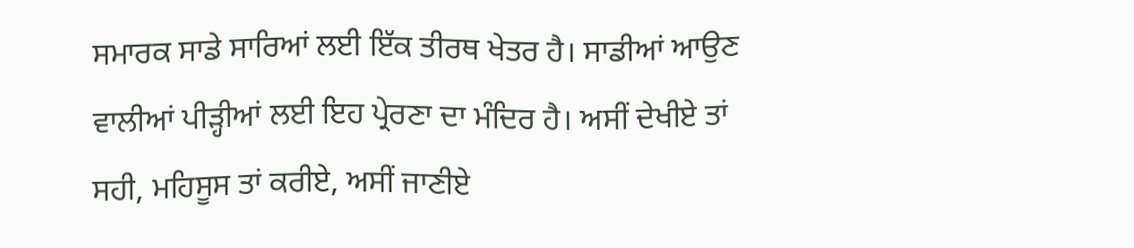ਸਮਾਰਕ ਸਾਡੇ ਸਾਰਿਆਂ ਲਈ ਇੱਕ ਤੀਰਥ ਖੇਤਰ ਹੈ। ਸਾਡੀਆਂ ਆਉਣ ਵਾਲੀਆਂ ਪੀੜ੍ਹੀਆਂ ਲਈ ਇਹ ਪ੍ਰੇਰਣਾ ਦਾ ਮੰਦਿਰ ਹੈ। ਅਸੀਂ ਦੇਖੀਏ ਤਾਂ ਸਹੀ, ਮਹਿਸੂਸ ਤਾਂ ਕਰੀਏ, ਅਸੀਂ ਜਾਣੀਏ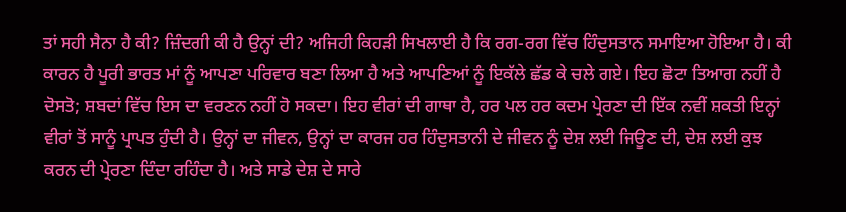ਤਾਂ ਸਹੀ ਸੈਨਾ ਹੈ ਕੀ? ਜ਼ਿੰਦਗੀ ਕੀ ਹੈ ਉਨ੍ਹਾਂ ਦੀ? ਅਜਿਹੀ ਕਿਹੜੀ ਸਿਖਲਾਈ ਹੈ ਕਿ ਰਗ-ਰਗ ਵਿੱਚ ਹਿੰਦੁਸਤਾਨ ਸਮਾਇਆ ਹੋਇਆ ਹੈ। ਕੀ ਕਾਰਨ ਹੈ ਪੂਰੀ ਭਾਰਤ ਮਾਂ ਨੂੰ ਆਪਣਾ ਪਰਿਵਾਰ ਬਣਾ ਲਿਆ ਹੈ ਅਤੇ ਆਪਣਿਆਂ ਨੂੰ ਇਕੱਲੇ ਛੱਡ ਕੇ ਚਲੇ ਗਏ। ਇਹ ਛੋਟਾ ਤਿਆਗ ਨਹੀਂ ਹੈ ਦੋਸਤੋ; ਸ਼ਬਦਾਂ ਵਿੱਚ ਇਸ ਦਾ ਵਰਣਨ ਨਹੀਂ ਹੋ ਸਕਦਾ। ਇਹ ਵੀਰਾਂ ਦੀ ਗਾਥਾ ਹੈ, ਹਰ ਪਲ ਹਰ ਕਦਮ ਪ੍ਰੇਰਣਾ ਦੀ ਇੱਕ ਨਵੀਂ ਸ਼ਕਤੀ ਇਨ੍ਹਾਂ ਵੀਰਾਂ ਤੋਂ ਸਾਨੂੰ ਪ੍ਰਾਪਤ ਹੁੰਦੀ ਹੈ। ਉਨ੍ਹਾਂ ਦਾ ਜੀਵਨ, ਉਨ੍ਹਾਂ ਦਾ ਕਾਰਜ ਹਰ ਹਿੰਦੁਸਤਾਨੀ ਦੇ ਜੀਵਨ ਨੂੰ ਦੇਸ਼ ਲਈ ਜਿਊਣ ਦੀ, ਦੇਸ਼ ਲਈ ਕੁਝ ਕਰਨ ਦੀ ਪ੍ਰੇਰਣਾ ਦਿੰਦਾ ਰਹਿੰਦਾ ਹੈ। ਅਤੇ ਸਾਡੇ ਦੇਸ਼ ਦੇ ਸਾਰੇ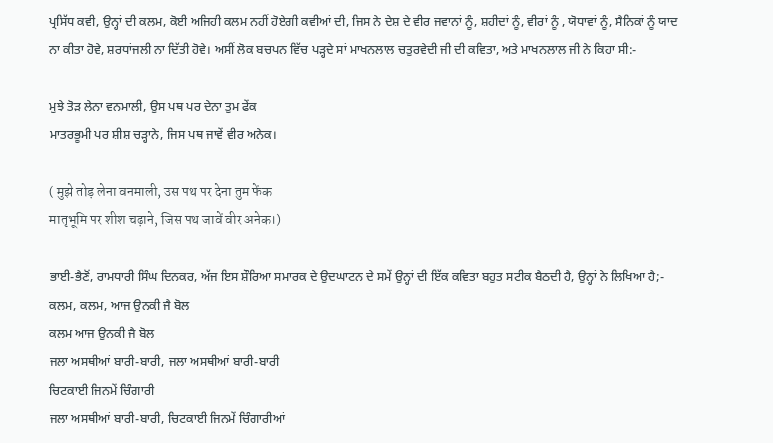ਪ੍ਰਸਿੱਧ ਕਵੀ, ਉਨ੍ਹਾਂ ਦੀ ਕਲਮ, ਕੋਈ ਅਜਿਹੀ ਕਲਮ ਨਹੀਂ ਹੋਏਗੀ ਕਵੀਆਂ ਦੀ, ਜਿਸ ਨੇ ਦੇਸ਼ ਦੇ ਵੀਰ ਜਵਾਨਾਂ ਨੂੰ, ਸ਼ਹੀਦਾਂ ਨੂੰ, ਵੀਰਾਂ ਨੂੰ , ਯੋਧਾਵਾਂ ਨੂੰ, ਸੈਨਿਕਾਂ ਨੂੰ ਯਾਦ ਨਾ ਕੀਤਾ ਹੋਵੇ, ਸ਼ਰਧਾਂਜਲੀ ਨਾ ਦਿੱਤੀ ਹੋਵੇ। ਅਸੀਂ ਲੋਕ ਬਚਪਨ ਵਿੱਚ ਪੜ੍ਹਦੇ ਸਾਂ ਮਾਖਨਲਾਲ ਚਤੁਰਵੇਦੀ ਜੀ ਦੀ ਕਵਿਤਾ, ਅਤੇ ਮਾਖਨਲਾਲ ਜੀ ਨੇ ਕਿਹਾ ਸੀ:-

ਮੁਝੇ ਤੋੜ ਲੇਨਾ ਵਨਮਾਲੀ, ਉਸ ਪਥ ਪਰ ਦੇਨਾ ਤੁਮ ਫੇਂਕ
ਮਾਤਰਭੂਮੀ ਪਰ ਸ਼ੀਸ਼ ਚੜ੍ਹਾਨੇ, ਜਿਸ ਪਥ ਜਾਵੇਂ ਵੀਰ ਅਨੇਕ।

( मुझे तोड़ लेना वनमाली, उस पथ पर देना तुम फेंक
मातृभूमि पर शीश चढ़ाने, जिस पथ जावें वीर अनेक।)

ਭਾਈ-ਭੈਣੋਂ, ਰਾਮਧਾਰੀ ਸਿੰਘ ਦਿਨਕਰ, ਅੱਜ ਇਸ ਸ਼ੌਰਿਆ ਸਮਾਰਕ ਦੇ ਉਦਘਾਟਨ ਦੇ ਸਮੇਂ ਉਨ੍ਹਾਂ ਦੀ ਇੱਕ ਕਵਿਤਾ ਬਹੁਤ ਸਟੀਕ ਬੈਠਦੀ ਹੈ, ਉਨ੍ਹਾਂ ਨੇ ਲਿਖਿਆ ਹੈ;-
ਕਲਮ, ਕਲਮ, ਆਜ ਉਨਕੀ ਜੈ ਬੋਲ
ਕਲਮ ਆਜ ਉਨਕੀ ਜੈ ਬੋਲ
ਜਲਾ ਅਸਥੀਆਂ ਬਾਰੀ-ਬਾਰੀ, ਜਲਾ ਅਸਥੀਆਂ ਬਾਰੀ-ਬਾਰੀ
ਚਿਟਕਾਈ ਜਿਨਮੇਂ ਚਿੰਗਾਰੀ
ਜਲਾ ਅਸਥੀਆਂ ਬਾਰੀ-ਬਾਰੀ, ਚਿਟਕਾਈ ਜਿਨਮੇਂ ਚਿੰਗਾਰੀਆਂ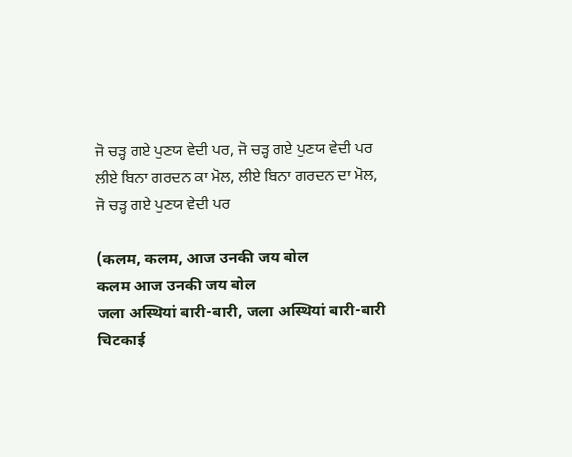ਜੋ ਚੜ੍ਹ ਗਏ ਪੁਣਯ ਵੇਦੀ ਪਰ, ਜੋ ਚੜ੍ਹ ਗਏ ਪੁਣਯ ਵੇਦੀ ਪਰ
ਲੀਏ ਬਿਨਾ ਗਰਦਨ ਕਾ ਮੋਲ, ਲੀਏ ਬਿਨਾ ਗਰਦਨ ਦਾ ਮੋਲ,
ਜੋ ਚੜ੍ਹ ਗਏ ਪੁਣਯ ਵੇਦੀ ਪਰ

(कलम, कलम, आज उनकी जय बोल
कलम आज उनकी जय बोल
जला अस्थियां बारी-बारी, जला अस्थियां बारी-बारी
चिटकाई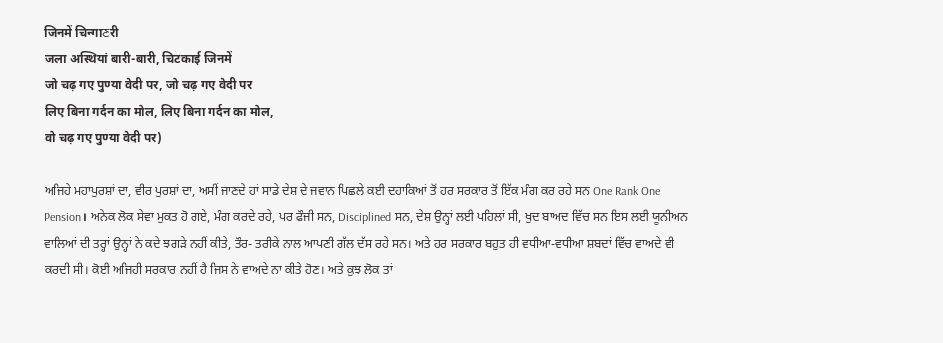जिनमें चिन्गाਣरी
जला अस्थियां बारी-बारी, चिटकाई जिनमें
जो चढ़ गए पुण्या वेदी पर, जो चढ़ गए वेदी पर
लिए बिना गर्दन का मोल, लिए बिना गर्दन का मोल,
वो चढ़ गए पुण्या वेदी पर)

ਅਜਿਹੇ ਮਹਾਪੁਰਸ਼ਾਂ ਦਾ, ਵੀਰ ਪੁਰਸ਼ਾਂ ਦਾ, ਅਸੀਂ ਜਾਣਦੇ ਹਾਂ ਸਾਡੇ ਦੇਸ਼ ਦੇ ਜਵਾਨ ਪਿਛਲੇ ਕਈ ਦਹਾਕਿਆਂ ਤੋਂ ਹਰ ਸਰਕਾਰ ਤੋਂ ਇੱਕ ਮੰਗ ਕਰ ਰਹੇ ਸਨ One Rank One Pension। ਅਨੇਕ ਲੋਕ ਸੇਵਾ ਮੁਕਤ ਹੋ ਗਏ, ਮੰਗ ਕਰਦੇ ਰਹੇ, ਪਰ ਫੌਜੀ ਸਨ, Disciplined ਸਨ, ਦੇਸ਼ ਉਨ੍ਹਾਂ ਲਈ ਪਹਿਲਾਂ ਸੀ, ਖੁਦ ਬਾਅਦ ਵਿੱਚ ਸਨ ਇਸ ਲਈ ਯੂਨੀਅਨ ਵਾਲਿਆਂ ਦੀ ਤਰ੍ਹਾਂ ਉਨ੍ਹਾਂ ਨੇ ਕਦੇ ਝਗੜੇ ਨਹੀਂ ਕੀਤੇ, ਤੌਰ- ਤਰੀਕੇ ਨਾਲ ਆਪਣੀ ਗੱਲ ਦੱਸ ਰਹੇ ਸਨ। ਅਤੇ ਹਰ ਸਰਕਾਰ ਬਹੁਤ ਹੀ ਵਧੀਆ-ਵਧੀਆ ਸ਼ਬਦਾਂ ਵਿੱਚ ਵਾਅਦੇ ਵੀ ਕਰਦੀ ਸੀ। ਕੋਈ ਅਜਿਹੀ ਸਰਕਾਰ ਨਹੀਂ ਹੈ ਜਿਸ ਨੇ ਵਾਅਦੇ ਨਾ ਕੀਤੇ ਹੋਣ। ਅਤੇ ਕੁਝ ਲੋਕ ਤਾਂ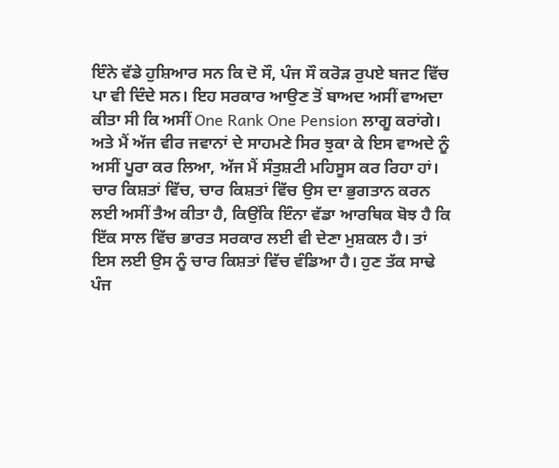ਇੰਨੇ ਵੱਡੇ ਹੁਸ਼ਿਆਰ ਸਨ ਕਿ ਦੋ ਸੌ, ਪੰਜ ਸੌ ਕਰੋੜ ਰੁਪਏ ਬਜਟ ਵਿੱਚ ਪਾ ਵੀ ਦਿੰਦੇ ਸਨ। ਇਹ ਸਰਕਾਰ ਆਉਣ ਤੋਂ ਬਾਅਦ ਅਸੀਂ ਵਾਅਦਾ ਕੀਤਾ ਸੀ ਕਿ ਅਸੀਂ One Rank One Pension ਲਾਗੂ ਕਰਾਂਗੇ। ਅਤੇ ਮੈਂ ਅੱਜ ਵੀਰ ਜਵਾਨਾਂ ਦੇ ਸਾਹਮਣੇ ਸਿਰ ਝੁਕਾ ਕੇ ਇਸ ਵਾਅਦੇ ਨੂੰ ਅਸੀਂ ਪੂਰਾ ਕਰ ਲਿਆ, ਅੱਜ ਮੈਂ ਸੰਤੁਸ਼ਟੀ ਮਹਿਸੂਸ ਕਰ ਰਿਹਾ ਹਾਂ। ਚਾਰ ਕਿਸ਼ਤਾਂ ਵਿੱਚ, ਚਾਰ ਕਿਸ਼ਤਾਂ ਵਿੱਚ ਉਸ ਦਾ ਭੁਗਤਾਨ ਕਰਨ ਲਈ ਅਸੀਂ ਤੈਅ ਕੀਤਾ ਹੈ, ਕਿਉਂਕਿ ਇੰਨਾ ਵੱਡਾ ਆਰਥਿਕ ਬੋਝ ਹੈ ਕਿ ਇੱਕ ਸਾਲ ਵਿੱਚ ਭਾਰਤ ਸਰਕਾਰ ਲਈ ਵੀ ਦੇਣਾ ਮੁਸ਼ਕਲ ਹੈ। ਤਾਂ ਇਸ ਲਈ ਉਸ ਨੂੰ ਚਾਰ ਕਿਸ਼ਤਾਂ ਵਿੱਚ ਵੰਡਿਆ ਹੈ। ਹੁਣ ਤੱਕ ਸਾਢੇ ਪੰਜ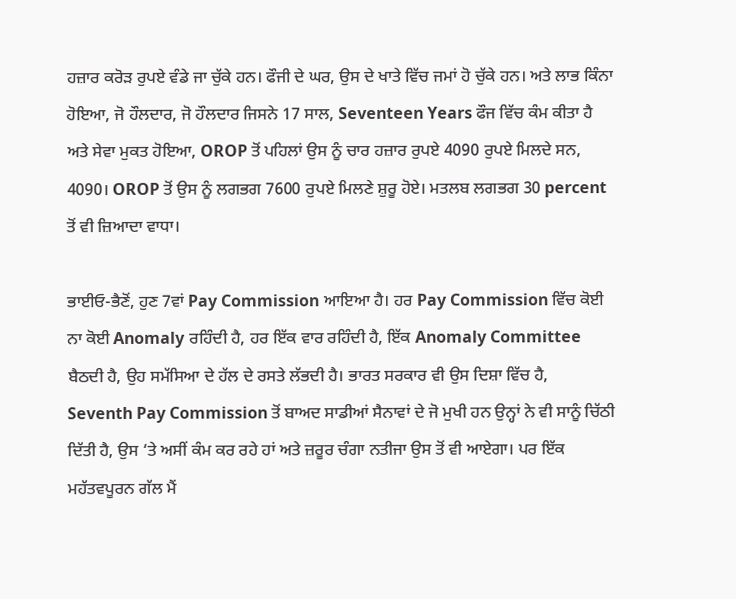ਹਜ਼ਾਰ ਕਰੋੜ ਰੁਪਏ ਵੰਡੇ ਜਾ ਚੁੱਕੇ ਹਨ। ਫੌਜੀ ਦੇ ਘਰ, ਉਸ ਦੇ ਖਾਤੇ ਵਿੱਚ ਜਮਾਂ ਹੋ ਚੁੱਕੇ ਹਨ। ਅਤੇ ਲਾਭ ਕਿੰਨਾ ਹੋਇਆ, ਜੋ ਹੌਲਦਾਰ, ਜੋ ਹੌਲਦਾਰ ਜਿਸਨੇ 17 ਸਾਲ, Seventeen Years ਫੌਜ ਵਿੱਚ ਕੰਮ ਕੀਤਾ ਹੈ ਅਤੇ ਸੇਵਾ ਮੁਕਤ ਹੋਇਆ, OROP ਤੋਂ ਪਹਿਲਾਂ ਉਸ ਨੂੰ ਚਾਰ ਹਜ਼ਾਰ ਰੁਪਏ 4090 ਰੁਪਏ ਮਿਲਦੇ ਸਨ, 4090। OROP ਤੋਂ ਉਸ ਨੂੰ ਲਗਭਗ 7600 ਰੁਪਏ ਮਿਲਣੇ ਸ਼ੁਰੂ ਹੋਏ। ਮਤਲਬ ਲਗਭਗ 30 percent ਤੋਂ ਵੀ ਜ਼ਿਆਦਾ ਵਾਧਾ।

ਭਾਈਓ-ਭੈਣੋਂ, ਹੁਣ 7ਵਾਂ Pay Commission ਆਇਆ ਹੈ। ਹਰ Pay Commission ਵਿੱਚ ਕੋਈ ਨਾ ਕੋਈ Anomaly ਰਹਿੰਦੀ ਹੈ, ਹਰ ਇੱਕ ਵਾਰ ਰਹਿੰਦੀ ਹੈ, ਇੱਕ Anomaly Committee ਬੈਠਦੀ ਹੈ, ਉਹ ਸਮੱਸਿਆ ਦੇ ਹੱਲ ਦੇ ਰਸਤੇ ਲੱਭਦੀ ਹੈ। ਭਾਰਤ ਸਰਕਾਰ ਵੀ ਉਸ ਦਿਸ਼ਾ ਵਿੱਚ ਹੈ, Seventh Pay Commission ਤੋਂ ਬਾਅਦ ਸਾਡੀਆਂ ਸੈਨਾਵਾਂ ਦੇ ਜੋ ਮੁਖੀ ਹਨ ਉਨ੍ਹਾਂ ਨੇ ਵੀ ਸਾਨੂੰ ਚਿੱਠੀ ਦਿੱਤੀ ਹੈ, ਉਸ ‘ਤੇ ਅਸੀਂ ਕੰਮ ਕਰ ਰਹੇ ਹਾਂ ਅਤੇ ਜ਼ਰੂਰ ਚੰਗਾ ਨਤੀਜਾ ਉਸ ਤੋਂ ਵੀ ਆਏਗਾ। ਪਰ ਇੱਕ ਮਹੱਤਵਪੂਰਨ ਗੱਲ ਮੈਂ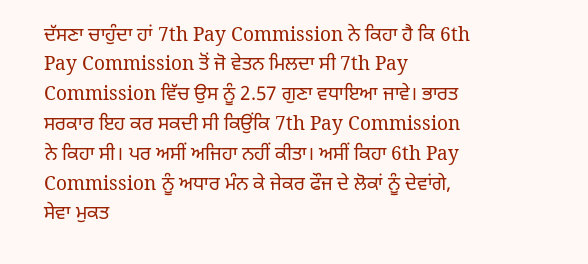ਦੱਸਣਾ ਚਾਹੁੰਦਾ ਹਾਂ 7th Pay Commission ਨੇ ਕਿਹਾ ਹੈ ਕਿ 6th Pay Commission ਤੋਂ ਜੋ ਵੇਤਨ ਮਿਲਦਾ ਸੀ 7th Pay Commission ਵਿੱਚ ਉਸ ਨੂੰ 2.57 ਗੁਣਾ ਵਧਾਇਆ ਜਾਵੇ। ਭਾਰਤ ਸਰਕਾਰ ਇਹ ਕਰ ਸਕਦੀ ਸੀ ਕਿਉਂਕਿ 7th Pay Commission ਨੇ ਕਿਹਾ ਸੀ। ਪਰ ਅਸੀਂ ਅਜਿਹਾ ਨਹੀਂ ਕੀਤਾ। ਅਸੀਂ ਕਿਹਾ 6th Pay Commission ਨੂੰ ਅਧਾਰ ਮੰਨ ਕੇ ਜੇਕਰ ਫੌਜ ਦੇ ਲੋਕਾਂ ਨੂੰ ਦੇਵਾਂਗੇ, ਸੇਵਾ ਮੁਕਤ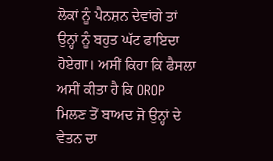ਲੋਕਾਂ ਨੂੰ ਪੈਨਸ਼ਨ ਦੇਵਾਂਗੇ ਤਾਂ ਉਨ੍ਹਾਂ ਨੂੰ ਬਹੁਤ ਘੱਟ ਫਾਇਦਾ ਹੋਏਗਾ। ਅਸੀਂ ਕਿਹਾ ਕਿ ਫੈਸਲਾ ਅਸੀਂ ਕੀਤਾ ਹੈ ਕਿ OROP ਮਿਲਣ ਤੋਂ ਬਾਅਦ ਜੋ ਉਨ੍ਹਾਂ ਦੇ ਵੇਤਨ ਦਾ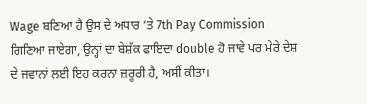Wage ਬਣਿਆ ਹੈ ਉਸ ਦੇ ਅਧਾਰ ‘ਤੇ 7th Pay Commission ਗਿਣਿਆ ਜਾਏਗਾ, ਉਨ੍ਹਾਂ ਦਾ ਬੇਸ਼ੱਕ ਫਾਇਦਾ double ਹੋ ਜਾਵੇ ਪਰ ਮੇਰੇ ਦੇਸ਼ ਦੇ ਜਵਾਨਾਂ ਲਈ ਇਹ ਕਰਨਾ ਜ਼ਰੂਰੀ ਹੈ, ਅਸੀਂ ਕੀਤਾ।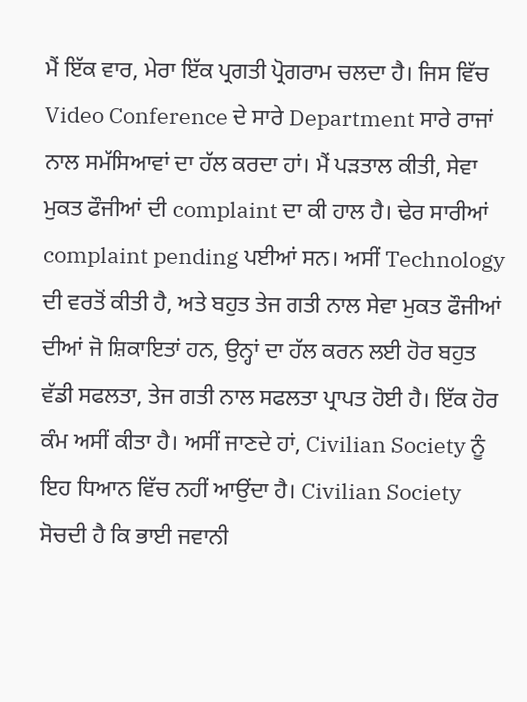ਮੈਂ ਇੱਕ ਵਾਰ, ਮੇਰਾ ਇੱਕ ਪ੍ਰਗਤੀ ਪ੍ਰੋਗਰਾਮ ਚਲਦਾ ਹੈ। ਜਿਸ ਵਿੱਚ Video Conference ਦੇ ਸਾਰੇ Department ਸਾਰੇ ਰਾਜਾਂ ਨਾਲ ਸਮੱਸਿਆਵਾਂ ਦਾ ਹੱਲ ਕਰਦਾ ਹਾਂ। ਮੈਂ ਪੜਤਾਲ ਕੀਤੀ, ਸੇਵਾ ਮੁਕਤ ਫੌਜੀਆਂ ਦੀ complaint ਦਾ ਕੀ ਹਾਲ ਹੈ। ਢੇਰ ਸਾਰੀਆਂ complaint pending ਪਈਆਂ ਸਨ। ਅਸੀਂ Technology ਦੀ ਵਰਤੋਂ ਕੀਤੀ ਹੈ, ਅਤੇ ਬਹੁਤ ਤੇਜ ਗਤੀ ਨਾਲ ਸੇਵਾ ਮੁਕਤ ਫੌਜੀਆਂ ਦੀਆਂ ਜੋ ਸ਼ਿਕਾਇਤਾਂ ਹਨ, ਉਨ੍ਹਾਂ ਦਾ ਹੱਲ ਕਰਨ ਲਈ ਹੋਰ ਬਹੁਤ ਵੱਡੀ ਸਫਲਤਾ, ਤੇਜ ਗਤੀ ਨਾਲ ਸਫਲਤਾ ਪ੍ਰਾਪਤ ਹੋਈ ਹੈ। ਇੱਕ ਹੋਰ ਕੰਮ ਅਸੀਂ ਕੀਤਾ ਹੈ। ਅਸੀਂ ਜਾਣਦੇ ਹਾਂ, Civilian Society ਨੂੰ ਇਹ ਧਿਆਨ ਵਿੱਚ ਨਹੀਂ ਆਉਂਦਾ ਹੈ। Civilian Society ਸੋਚਦੀ ਹੈ ਕਿ ਭਾਈ ਜਵਾਨੀ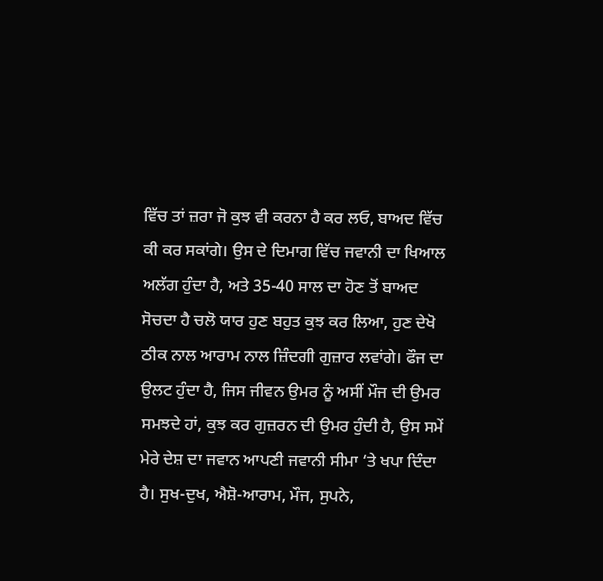ਵਿੱਚ ਤਾਂ ਜ਼ਰਾ ਜੋ ਕੁਝ ਵੀ ਕਰਨਾ ਹੈ ਕਰ ਲਓ, ਬਾਅਦ ਵਿੱਚ ਕੀ ਕਰ ਸਕਾਂਗੇ। ਉਸ ਦੇ ਦਿਮਾਗ ਵਿੱਚ ਜਵਾਨੀ ਦਾ ਖਿਆਲ ਅਲੱਗ ਹੁੰਦਾ ਹੈ, ਅਤੇ 35-40 ਸਾਲ ਦਾ ਹੋਣ ਤੋਂ ਬਾਅਦ ਸੋਚਦਾ ਹੈ ਚਲੋ ਯਾਰ ਹੁਣ ਬਹੁਤ ਕੁਝ ਕਰ ਲਿਆ, ਹੁਣ ਦੇਖੋ ਠੀਕ ਨਾਲ ਆਰਾਮ ਨਾਲ ਜ਼ਿੰਦਗੀ ਗੁਜ਼ਾਰ ਲਵਾਂਗੇ। ਫੌਜ ਦਾ ਉਲਟ ਹੁੰਦਾ ਹੈ, ਜਿਸ ਜੀਵਨ ਉਮਰ ਨੂੰ ਅਸੀਂ ਮੌਜ ਦੀ ਉਮਰ ਸਮਝਦੇ ਹਾਂ, ਕੁਝ ਕਰ ਗੁਜ਼ਰਨ ਦੀ ਉਮਰ ਹੁੰਦੀ ਹੈ, ਉਸ ਸਮੇਂ ਮੇਰੇ ਦੇਸ਼ ਦਾ ਜਵਾਨ ਆਪਣੀ ਜਵਾਨੀ ਸੀਮਾ ‘ਤੇ ਖਪਾ ਦਿੰਦਾ ਹੈ। ਸੁਖ-ਦੁਖ, ਐਸ਼ੋ-ਆਰਾਮ, ਮੌਜ, ਸੁਪਨੇ,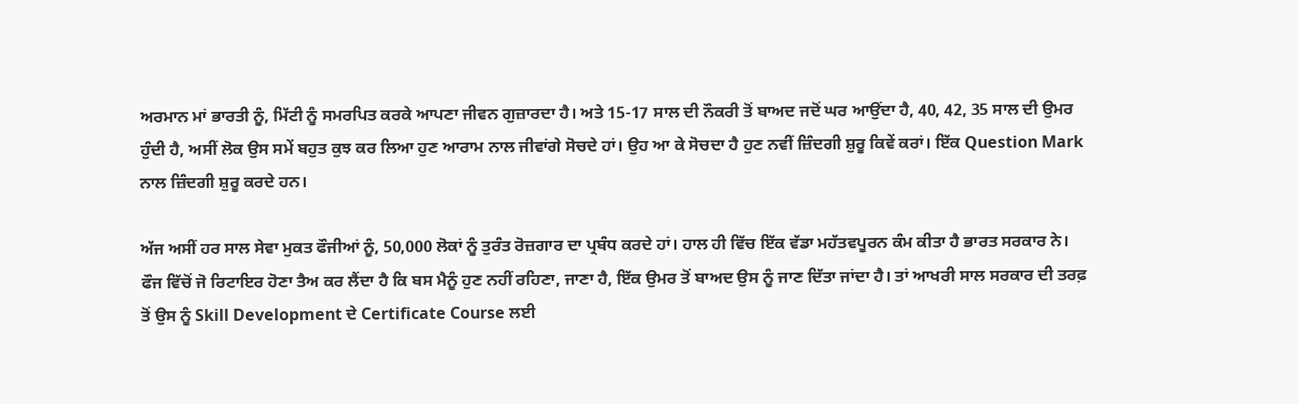ਅਰਮਾਨ ਮਾਂ ਭਾਰਤੀ ਨੂੰ, ਮਿੱਟੀ ਨੂੰ ਸਮਰਪਿਤ ਕਰਕੇ ਆਪਣਾ ਜੀਵਨ ਗੁਜ਼ਾਰਦਾ ਹੈ। ਅਤੇ 15-17 ਸਾਲ ਦੀ ਨੌਕਰੀ ਤੋਂ ਬਾਅਦ ਜਦੋਂ ਘਰ ਆਉਂਦਾ ਹੈ, 40, 42, 35 ਸਾਲ ਦੀ ਉਮਰ ਹੁੰਦੀ ਹੈ, ਅਸੀਂ ਲੋਕ ਉਸ ਸਮੇਂ ਬਹੁਤ ਕੁਝ ਕਰ ਲਿਆ ਹੁਣ ਆਰਾਮ ਨਾਲ ਜੀਵਾਂਗੇ ਸੋਚਦੇ ਹਾਂ। ਉਹ ਆ ਕੇ ਸੋਚਦਾ ਹੈ ਹੁਣ ਨਵੀਂ ਜ਼ਿੰਦਗੀ ਸ਼ੁਰੂ ਕਿਵੇਂ ਕਰਾਂ। ਇੱਕ Question Mark ਨਾਲ ਜ਼ਿੰਦਗੀ ਸ਼ੁਰੂ ਕਰਦੇ ਹਨ।

ਅੱਜ ਅਸੀਂ ਹਰ ਸਾਲ ਸੇਵਾ ਮੁਕਤ ਫੌਜੀਆਂ ਨੂੰ, 50,000 ਲੋਕਾਂ ਨੂੰ ਤੁਰੰਤ ਰੋਜ਼ਗਾਰ ਦਾ ਪ੍ਰਬੰਧ ਕਰਦੇ ਹਾਂ। ਹਾਲ ਹੀ ਵਿੱਚ ਇੱਕ ਵੱਡਾ ਮਹੱਤਵਪੂਰਨ ਕੰਮ ਕੀਤਾ ਹੈ ਭਾਰਤ ਸਰਕਾਰ ਨੇ। ਫੌਜ ਵਿੱਚੋਂ ਜੋ ਰਿਟਾਇਰ ਹੋਣਾ ਤੈਅ ਕਰ ਲੈਂਦਾ ਹੈ ਕਿ ਬਸ ਮੈਨੂੰ ਹੁਣ ਨਹੀਂ ਰਹਿਣਾ, ਜਾਣਾ ਹੈ, ਇੱਕ ਉਮਰ ਤੋਂ ਬਾਅਦ ਉਸ ਨੂੰ ਜਾਣ ਦਿੱਤਾ ਜਾਂਦਾ ਹੈ। ਤਾਂ ਆਖਰੀ ਸਾਲ ਸਰਕਾਰ ਦੀ ਤਰਫ਼ ਤੋਂ ਉਸ ਨੂੰ Skill Development ਦੇ Certificate Course ਲਈ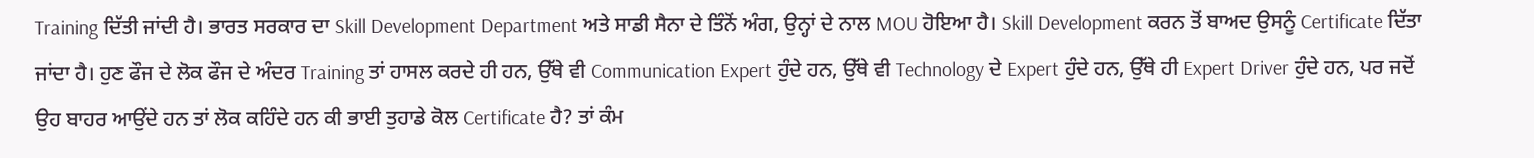Training ਦਿੱਤੀ ਜਾਂਦੀ ਹੈ। ਭਾਰਤ ਸਰਕਾਰ ਦਾ Skill Development Department ਅਤੇ ਸਾਡੀ ਸੈਨਾ ਦੇ ਤਿੰਨੋਂ ਅੰਗ, ਉਨ੍ਹਾਂ ਦੇ ਨਾਲ MOU ਹੋਇਆ ਹੈ। Skill Development ਕਰਨ ਤੋਂ ਬਾਅਦ ਉਸਨੂੰ Certificate ਦਿੱਤਾ ਜਾਂਦਾ ਹੈ। ਹੁਣ ਫੌਜ ਦੇ ਲੋਕ ਫੌਜ ਦੇ ਅੰਦਰ Training ਤਾਂ ਹਾਸਲ ਕਰਦੇ ਹੀ ਹਨ, ਉੱਥੇ ਵੀ Communication Expert ਹੁੰਦੇ ਹਨ, ਉੱਥੇ ਵੀ Technology ਦੇ Expert ਹੁੰਦੇ ਹਨ, ਉੱਥੇ ਹੀ Expert Driver ਹੁੰਦੇ ਹਨ, ਪਰ ਜਦੋਂ ਉਹ ਬਾਹਰ ਆਉਂਦੇ ਹਨ ਤਾਂ ਲੋਕ ਕਹਿੰਦੇ ਹਨ ਕੀ ਭਾਈ ਤੁਹਾਡੇ ਕੋਲ Certificate ਹੈ? ਤਾਂ ਕੰਮ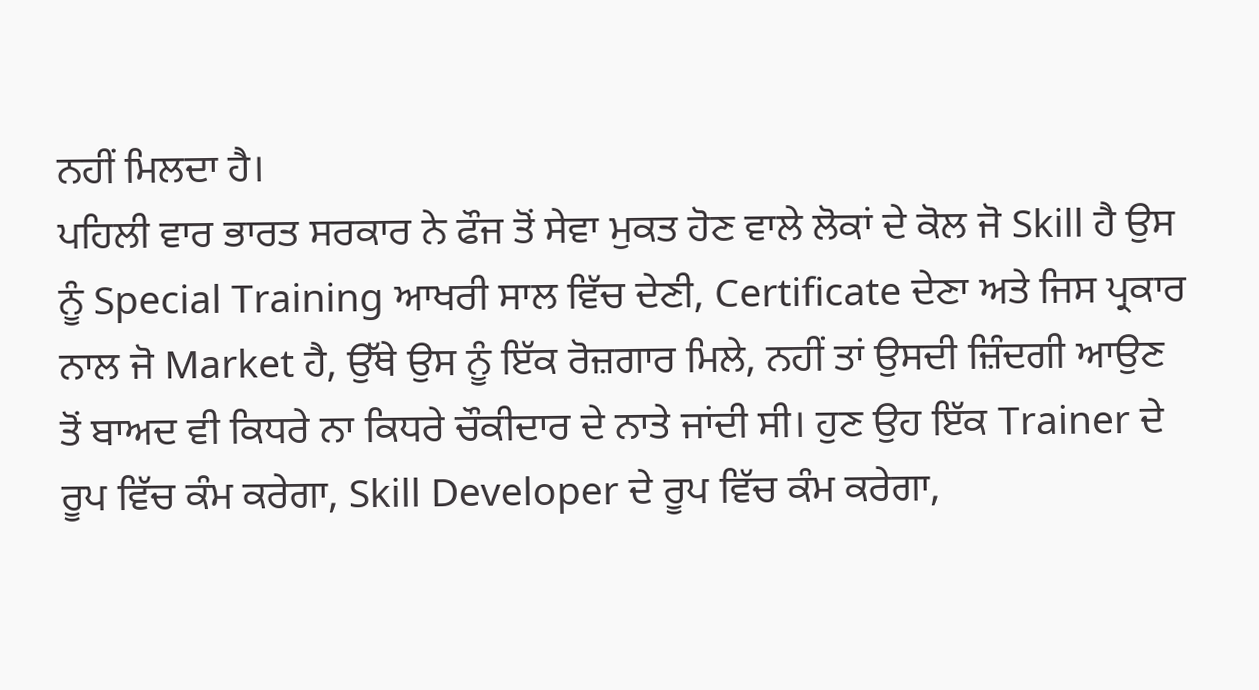ਨਹੀਂ ਮਿਲਦਾ ਹੈ।
ਪਹਿਲੀ ਵਾਰ ਭਾਰਤ ਸਰਕਾਰ ਨੇ ਫੌਜ ਤੋਂ ਸੇਵਾ ਮੁਕਤ ਹੋਣ ਵਾਲੇ ਲੋਕਾਂ ਦੇ ਕੋਲ ਜੋ Skill ਹੈ ਉਸ ਨੂੰ Special Training ਆਖਰੀ ਸਾਲ ਵਿੱਚ ਦੇਣੀ, Certificate ਦੇਣਾ ਅਤੇ ਜਿਸ ਪ੍ਰਕਾਰ ਨਾਲ ਜੋ Market ਹੈ, ਉੱਥੇ ਉਸ ਨੂੰ ਇੱਕ ਰੋਜ਼ਗਾਰ ਮਿਲੇ, ਨਹੀਂ ਤਾਂ ਉਸਦੀ ਜ਼ਿੰਦਗੀ ਆਉਣ ਤੋਂ ਬਾਅਦ ਵੀ ਕਿਧਰੇ ਨਾ ਕਿਧਰੇ ਚੌਕੀਦਾਰ ਦੇ ਨਾਤੇ ਜਾਂਦੀ ਸੀ। ਹੁਣ ਉਹ ਇੱਕ Trainer ਦੇ ਰੂਪ ਵਿੱਚ ਕੰਮ ਕਰੇਗਾ, Skill Developer ਦੇ ਰੂਪ ਵਿੱਚ ਕੰਮ ਕਰੇਗਾ,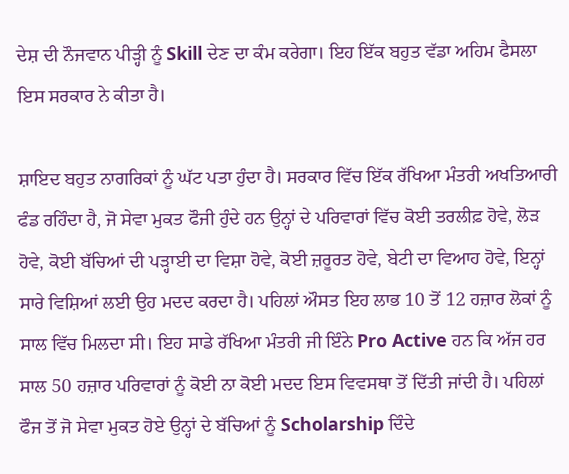ਦੇਸ਼ ਦੀ ਨੌਜਵਾਨ ਪੀੜ੍ਹੀ ਨੂੰ Skill ਦੇਣ ਦਾ ਕੰਮ ਕਰੇਗਾ। ਇਹ ਇੱਕ ਬਹੁਤ ਵੱਡਾ ਅਹਿਮ ਫੈਸਲਾ ਇਸ ਸਰਕਾਰ ਨੇ ਕੀਤਾ ਹੈ।

ਸ਼ਾਇਦ ਬਹੁਤ ਨਾਗਰਿਕਾਂ ਨੂੰ ਘੱਟ ਪਤਾ ਹੁੰਦਾ ਹੈ। ਸਰਕਾਰ ਵਿੱਚ ਇੱਕ ਰੱਖਿਆ ਮੰਤਰੀ ਅਖਤਿਆਰੀ ਫੰਡ ਰਹਿੰਦਾ ਹੈ, ਜੋ ਸੇਵਾ ਮੁਕਤ ਫੌਜੀ ਹੁੰਦੇ ਹਨ ਉਨ੍ਹਾਂ ਦੇ ਪਰਿਵਾਰਾਂ ਵਿੱਚ ਕੋਈ ਤਰਲੀਫ਼ ਹੋਵੇ, ਲੋੜ ਹੋਵੇ, ਕੋਈ ਬੱਚਿਆਂ ਦੀ ਪੜ੍ਹਾਈ ਦਾ ਵਿਸ਼ਾ ਹੋਵੇ, ਕੋਈ ਜ਼ਰੂਰਤ ਹੋਵੇ, ਬੇਟੀ ਦਾ ਵਿਆਹ ਹੋਵੇ, ਇਨ੍ਹਾਂ ਸਾਰੇ ਵਿਸ਼ਿਆਂ ਲਈ ਉਹ ਮਦਦ ਕਰਦਾ ਹੈ। ਪਹਿਲਾਂ ਔਸਤ ਇਹ ਲਾਭ 10 ਤੋਂ 12 ਹਜ਼ਾਰ ਲੋਕਾਂ ਨੂੰ ਸਾਲ ਵਿੱਚ ਮਿਲਦਾ ਸੀ। ਇਹ ਸਾਡੇ ਰੱਖਿਆ ਮੰਤਰੀ ਜੀ ਇੰਨੇ Pro Active ਹਨ ਕਿ ਅੱਜ ਹਰ ਸਾਲ 50 ਹਜ਼ਾਰ ਪਰਿਵਾਰਾਂ ਨੂੰ ਕੋਈ ਨਾ ਕੋਈ ਮਦਦ ਇਸ ਵਿਵਸਥਾ ਤੋਂ ਦਿੱਤੀ ਜਾਂਦੀ ਹੈ। ਪਹਿਲਾਂ ਫੌਜ ਤੋਂ ਜੋ ਸੇਵਾ ਮੁਕਤ ਹੋਏ ਉਨ੍ਹਾਂ ਦੇ ਬੱਚਿਆਂ ਨੂੰ Scholarship ਦਿੰਦੇ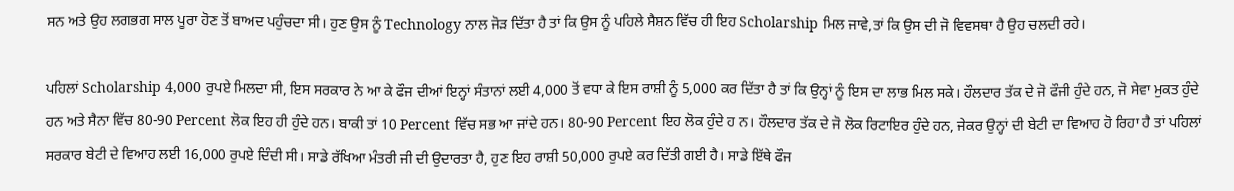ਸਨ ਅਤੇ ਉਹ ਲਗਭਗ ਸਾਲ ਪੂਰਾ ਹੋਣ ਤੋਂ ਬਾਅਦ ਪਹੁੰਚਦਾ ਸੀ। ਹੁਣ ਉਸ ਨੂੰ Technology ਨਾਲ ਜੋੜ ਦਿੱਤਾ ਹੈ ਤਾਂ ਕਿ ਉਸ ਨੂੰ ਪਹਿਲੇ ਸੈਸ਼ਨ ਵਿੱਚ ਹੀ ਇਹ Scholarship ਮਿਲ ਜਾਵੇ,ਤਾਂ ਕਿ ਉਸ ਦੀ ਜੋ ਵਿਵਸਥਾ ਹੈ ਉਹ ਚਲਦੀ ਰਹੇ।

ਪਹਿਲਾਂ Scholarship 4,000 ਰੁਪਏ ਮਿਲਦਾ ਸੀ, ਇਸ ਸਰਕਾਰ ਨੇ ਆ ਕੇ ਫੌਜ ਦੀਆਂ ਇਨ੍ਹਾਂ ਸੰਤਾਨਾਂ ਲਈ 4,000 ਤੋਂ ਵਧਾ ਕੇ ਇਸ ਰਾਸ਼ੀ ਨੂੰ 5,000 ਕਰ ਦਿੱਤਾ ਹੈ ਤਾਂ ਕਿ ਉਨ੍ਹਾਂ ਨੂੰ ਇਸ ਦਾ ਲਾਭ ਮਿਲ ਸਕੇ। ਹੌਲਦਾਰ ਤੱਕ ਦੇ ਜੋ ਫੌਜੀ ਹੁੰਦੇ ਹਨ, ਜੋ ਸੇਵਾ ਮੁਕਤ ਹੁੰਦੇ ਹਨ ਅਤੇ ਸੈਨਾ ਵਿੱਚ 80-90 Percent ਲੋਕ ਇਹ ਹੀ ਹੁੰਦੇ ਹਨ। ਬਾਕੀ ਤਾਂ 10 Percent ਵਿੱਚ ਸਭ ਆ ਜਾਂਦੇ ਹਨ। 80-90 Percent ਇਹ ਲੋਕ ਹੁੰਦੇ ਹ ਨ। ਹੌਲਦਾਰ ਤੱਕ ਦੇ ਜੋ ਲੋਕ ਰਿਟਾਇਰ ਹੁੰਦੇ ਹਨ, ਜੇਕਰ ਉਨ੍ਹਾਂ ਦੀ ਬੇਟੀ ਦਾ ਵਿਆਹ ਹੋ ਰਿਹਾ ਹੈ ਤਾਂ ਪਹਿਲਾਂ ਸਰਕਾਰ ਬੇਟੀ ਦੇ ਵਿਆਹ ਲਈ 16,000 ਰੁਪਏ ਦਿੰਦੀ ਸੀ। ਸਾਡੇ ਰੱਖਿਆ ਮੰਤਰੀ ਜੀ ਦੀ ਉਦਾਰਤਾ ਹੈ, ਹੁਣ ਇਹ ਰਾਸ਼ੀ 50,000 ਰੁਪਏ ਕਰ ਦਿੱਤੀ ਗਈ ਹੈ। ਸਾਡੇ ਇੱਥੇ ਫੌਜ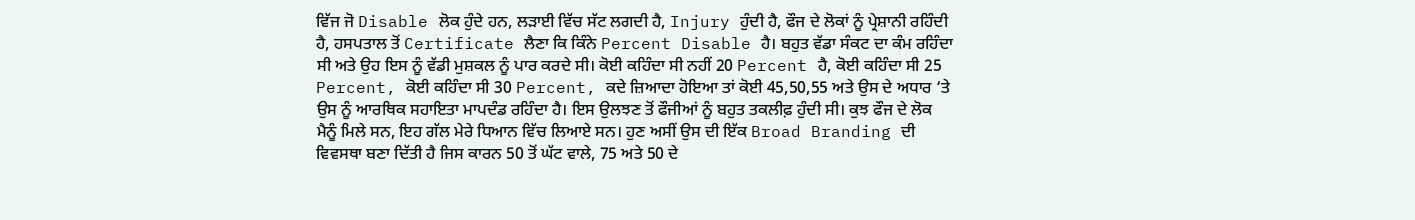ਵਿੱਜ ਜੋ Disable ਲੋਕ ਹੁੰਦੇ ਹਨ, ਲੜਾਈ ਵਿੱਚ ਸੱਟ ਲਗਦੀ ਹੈ, Injury ਹੁੰਦੀ ਹੈ, ਫੌਜ ਦੇ ਲੋਕਾਂ ਨੂੰ ਪ੍ਰੇਸ਼ਾਨੀ ਰਹਿੰਦੀ ਹੈ, ਹਸਪਤਾਲ ਤੋਂ Certificate ਲੈਣਾ ਕਿ ਕਿੰਨੇ Percent Disable ਹੈ। ਬਹੁਤ ਵੱਡਾ ਸੰਕਟ ਦਾ ਕੰਮ ਰਹਿੰਦਾ ਸੀ ਅਤੇ ਉਹ ਇਸ ਨੂੰ ਵੱਡੀ ਮੁਸ਼ਕਲ ਨੂੰ ਪਾਰ ਕਰਦੇ ਸੀ। ਕੋਈ ਕਹਿੰਦਾ ਸੀ ਨਹੀਂ 20 Percent ਹੈ, ਕੋਈ ਕਹਿੰਦਾ ਸੀ 25 Percent, ਕੋਈ ਕਹਿੰਦਾ ਸੀ 30 Percent, ਕਦੇ ਜ਼ਿਆਦਾ ਹੋਇਆ ਤਾਂ ਕੋਈ 45,50,55 ਅਤੇ ਉਸ ਦੇ ਅਧਾਰ ‘ਤੇ ਉਸ ਨੂੰ ਆਰਥਿਕ ਸਹਾਇਤਾ ਮਾਪਦੰਡ ਰਹਿੰਦਾ ਹੈ। ਇਸ ਉਲਝਣ ਤੋਂ ਫੌਜੀਆਂ ਨੂੰ ਬਹੁਤ ਤਕਲੀਫ਼ ਹੁੰਦੀ ਸੀ। ਕੁਝ ਫੌਜ ਦੇ ਲੋਕ ਮੈਨੂੰ ਮਿਲੇ ਸਨ, ਇਹ ਗੱਲ ਮੇਰੇ ਧਿਆਨ ਵਿੱਚ ਲਿਆਏ ਸਨ। ਹੁਣ ਅਸੀਂ ਉਸ ਦੀ ਇੱਕ Broad Branding ਦੀ ਵਿਵਸਥਾ ਬਣਾ ਦਿੱਤੀ ਹੈ ਜਿਸ ਕਾਰਨ 50 ਤੋਂ ਘੱਟ ਵਾਲੇ, 75 ਅਤੇ 50 ਦੇ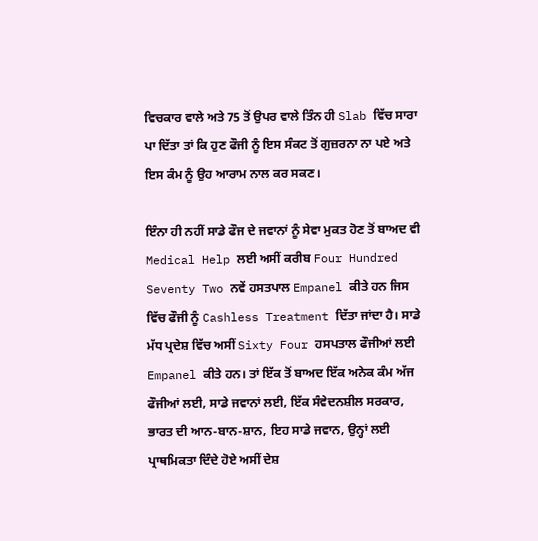ਵਿਚਕਾਰ ਵਾਲੇ ਅਤੇ 75 ਤੋਂ ਉਪਰ ਵਾਲੇ ਤਿੰਨ ਹੀ Slab ਵਿੱਚ ਸਾਰਾ ਪਾ ਦਿੱਤਾ ਤਾਂ ਕਿ ਹੁਣ ਫੌਜੀ ਨੂੰ ਇਸ ਸੰਕਟ ਤੋਂ ਗੁਜ਼ਰਨਾ ਨਾ ਪਏ ਅਤੇ ਇਸ ਕੰਮ ਨੂੰ ਉਹ ਆਰਾਮ ਨਾਲ ਕਰ ਸਕਣ।

ਇੰਨਾ ਹੀ ਨਹੀਂ ਸਾਡੇ ਫੌਜ ਦੇ ਜਵਾਨਾਂ ਨੂੰ ਸੇਵਾ ਮੁਕਤ ਹੋਣ ਤੋਂ ਬਾਅਦ ਵੀ Medical Help ਲਈ ਅਸੀਂ ਕਰੀਬ Four Hundred Seventy Two ਨਵੇਂ ਹਸਤਪਾਲ Empanel ਕੀਤੇ ਹਨ ਜਿਸ ਵਿੱਚ ਫੌਜੀ ਨੂੰ Cashless Treatment ਦਿੱਤਾ ਜਾਂਦਾ ਹੈ। ਸਾਡੇ ਮੱਧ ਪ੍ਰਦੇਸ਼ ਵਿੱਚ ਅਸੀਂ Sixty Four ਹਸਪਤਾਲ ਫੌਜੀਆਂ ਲਈ Empanel ਕੀਤੇ ਹਨ। ਤਾਂ ਇੱਕ ਤੋਂ ਬਾਅਦ ਇੱਕ ਅਨੇਕ ਕੰਮ ਅੱਜ ਫੌਜੀਆਂ ਲਈ, ਸਾਡੇ ਜਵਾਨਾਂ ਲਈ, ਇੱਕ ਸੰਵੇਦਨਸ਼ੀਲ ਸਰਕਾਰ, ਭਾਰਤ ਦੀ ਆਨ-ਬਾਨ-ਸ਼ਾਨ, ਇਹ ਸਾਡੇ ਜਵਾਨ, ਉਨ੍ਹਾਂ ਲਈ ਪ੍ਰਾਥਮਿਕਤਾ ਦਿੰਦੇ ਹੋਏ ਅਸੀਂ ਦੇਸ਼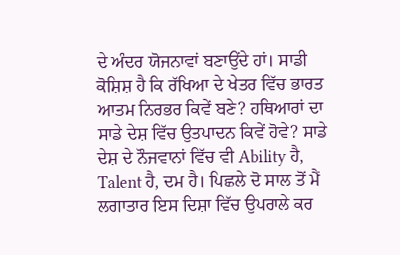ਦੇ ਅੰਦਰ ਯੋਜਨਾਵਾਂ ਬਣਾਉਂਦੇ ਹਾਂ। ਸਾਡੀ ਕੋਸ਼ਿਸ਼ ਹੈ ਕਿ ਰੱਖਿਆ ਦੇ ਖੇਤਰ ਵਿੱਚ ਭਾਰਤ ਆਤਮ ਨਿਰਭਰ ਕਿਵੇਂ ਬਣੇ? ਹਥਿਆਰਾਂ ਦਾ ਸਾਡੇ ਦੇਸ਼ ਵਿੱਚ ਉਤਪਾਦਨ ਕਿਵੇਂ ਹੋਵੇ? ਸਾਡੇ ਦੇਸ਼ ਦੇ ਨੌਜਵਾਨਾਂ ਵਿੱਚ ਵੀ Ability ਹੈ, Talent ਹੈ, ਦਮ ਹੈ। ਪਿਛਲੇ ਦੋ ਸਾਲ ਤੋਂ ਮੈਂ ਲਗਾਤਾਰ ਇਸ ਦਿਸ਼ਾ ਵਿੱਚ ਉਪਰਾਲੇ ਕਰ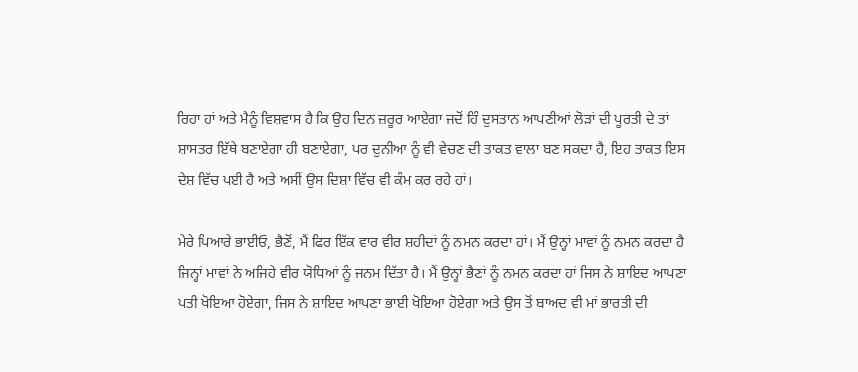ਰਿਹਾ ਹਾਂ ਅਤੇ ਮੈਨੂੰ ਵਿਸ਼ਵਾਸ ਹੈ ਕਿ ਉਹ ਦਿਨ ਜ਼ਰੂਰ ਆਏਗਾ ਜਦੋਂ ਹਿੰ ਦੁਸਤਾਨ ਆਪਣੀਆਂ ਲੋੜਾਂ ਦੀ ਪੂਰਤੀ ਦੇ ਤਾਂ ਸ਼ਾਸਤਰ ਇੱਥੇ ਬਣਾਏਗਾ ਹੀ ਬਣਾਏਗਾ, ਪਰ ਦੁਨੀਆ ਨੂੰ ਵੀ ਵੇਚਣ ਦੀ ਤਾਕਤ ਵਾਲਾ ਬਣ ਸਕਦਾ ਹੈ, ਇਹ ਤਾਕਤ ਇਸ ਦੇਸ਼ ਵਿੱਚ ਪਈ ਹੈ ਅਤੇ ਅਸੀਂ ਉਸ ਦਿਸ਼ਾ ਵਿੱਚ ਵੀ ਕੰਮ ਕਰ ਰਹੇ ਹਾਂ।

ਮੇਰੇ ਪਿਆਰੇ ਭਾਈਓ, ਭੈਣੋਂ, ਮੈਂ ਫਿਰ ਇੱਕ ਵਾਰ ਵੀਰ ਸ਼ਹੀਦਾਂ ਨੂੰ ਨਮਨ ਕਰਦਾ ਹਾਂ। ਮੈਂ ਉਨ੍ਹਾਂ ਮਾਵਾਂ ਨੂੰ ਨਮਨ ਕਰਦਾ ਹੈ ਜਿਨ੍ਹਾਂ ਮਾਵਾਂ ਨੇ ਅਜਿਹੇ ਵੀਰ ਯੋਧਿਆਂ ਨੂੰ ਜਨਮ ਦਿੱਤਾ ਹੈ। ਮੈਂ ਉਨ੍ਹਾਂ ਭੈਣਾਂ ਨੂੰ ਨਮਨ ਕਰਦਾ ਹਾਂ ਜਿਸ ਨੇ ਸ਼ਾਇਦ ਆਪਣਾ ਪਤੀ ਖੋਇਆ ਹੋਏਗਾ, ਜਿਸ ਨੇ ਸ਼ਾਇਦ ਆਪਣਾ ਭਾਈ ਖੋਇਆ ਹੋਏਗਾ ਅਤੇ ਉਸ ਤੋਂ ਬਾਅਦ ਵੀ ਮਾਂ ਭਾਰਤੀ ਦੀ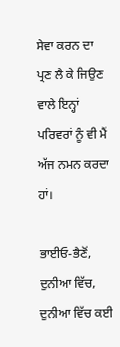ਸੇਵਾ ਕਰਨ ਦਾ ਪ੍ਰਣ ਲੈ ਕੇ ਜਿਉਣ ਵਾਲੇ ਇਨ੍ਹਾਂ ਪਰਿਵਰਾਂ ਨੂੰ ਵੀ ਮੈਂ ਅੱਜ ਨਮਨ ਕਰਦਾ ਹਾਂ।

ਭਾਈਓ-ਭੈਣੋਂ, ਦੁਨੀਆ ਵਿੱਚ, ਦੁਨੀਆ ਵਿੱਚ ਕਈ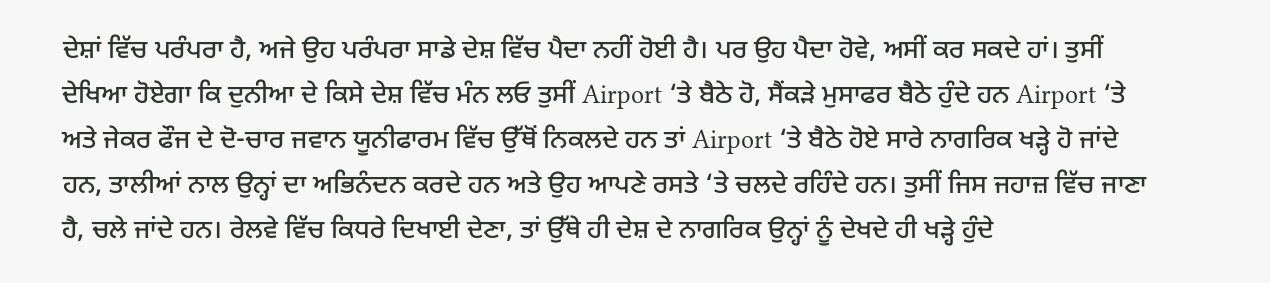ਦੇਸ਼ਾਂ ਵਿੱਚ ਪਰੰਪਰਾ ਹੈ, ਅਜੇ ਉਹ ਪਰੰਪਰਾ ਸਾਡੇ ਦੇਸ਼ ਵਿੱਚ ਪੈਦਾ ਨਹੀਂ ਹੋਈ ਹੈ। ਪਰ ਉਹ ਪੈਦਾ ਹੋਵੇ, ਅਸੀਂ ਕਰ ਸਕਦੇ ਹਾਂ। ਤੁਸੀਂ ਦੇਖਿਆ ਹੋਏਗਾ ਕਿ ਦੁਨੀਆ ਦੇ ਕਿਸੇ ਦੇਸ਼ ਵਿੱਚ ਮੰਨ ਲਓ ਤੁਸੀਂ Airport ‘ਤੇ ਬੈਠੇ ਹੋ, ਸੈਂਕੜੇ ਮੁਸਾਫਰ ਬੈਠੇ ਹੁੰਦੇ ਹਨ Airport ‘ਤੇ ਅਤੇ ਜੇਕਰ ਫੌਜ ਦੇ ਦੋ-ਚਾਰ ਜਵਾਨ ਯੂਨੀਫਾਰਮ ਵਿੱਚ ਉੱਥੋਂ ਨਿਕਲਦੇ ਹਨ ਤਾਂ Airport ‘ਤੇ ਬੈਠੇ ਹੋਏ ਸਾਰੇ ਨਾਗਰਿਕ ਖੜ੍ਹੇ ਹੋ ਜਾਂਦੇ ਹਨ, ਤਾਲੀਆਂ ਨਾਲ ਉਨ੍ਹਾਂ ਦਾ ਅਭਿਨੰਦਨ ਕਰਦੇ ਹਨ ਅਤੇ ਉਹ ਆਪਣੇ ਰਸਤੇ ‘ਤੇ ਚਲਦੇ ਰਹਿੰਦੇ ਹਨ। ਤੁਸੀਂ ਜਿਸ ਜਹਾਜ਼ ਵਿੱਚ ਜਾਣਾ ਹੈ, ਚਲੇ ਜਾਂਦੇ ਹਨ। ਰੇਲਵੇ ਵਿੱਚ ਕਿਧਰੇ ਦਿਖਾਈ ਦੇਣਾ, ਤਾਂ ਉੱਥੇ ਹੀ ਦੇਸ਼ ਦੇ ਨਾਗਰਿਕ ਉਨ੍ਹਾਂ ਨੂੰ ਦੇਖਦੇ ਹੀ ਖੜ੍ਹੇ ਹੁੰਦੇ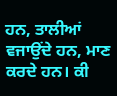ਹਨ, ਤਾਲੀਆਂ ਵਜਾਉਂਦੇ ਹਨ, ਮਾਣ ਕਰਦੇ ਹਨ। ਕੀ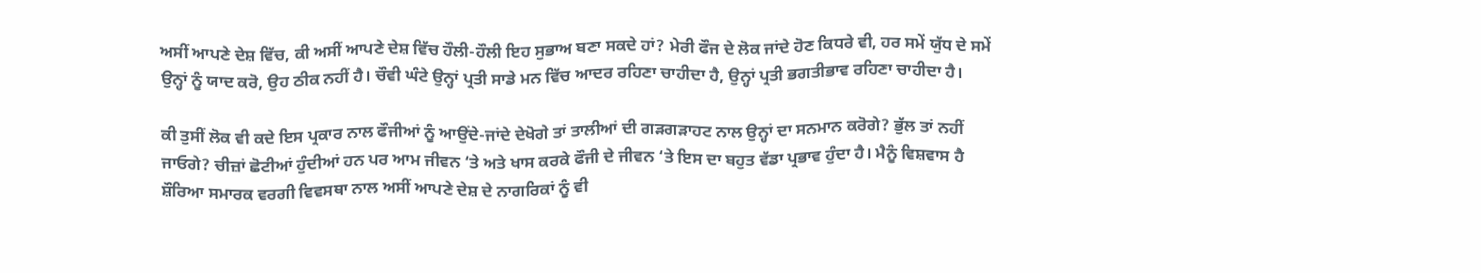ਅਸੀਂ ਆਪਣੇ ਦੇਸ਼ ਵਿੱਚ, ਕੀ ਅਸੀਂ ਆਪਣੇ ਦੇਸ਼ ਵਿੱਚ ਹੌਲੀ-ਹੌਲੀ ਇਹ ਸੁਭਾਅ ਬਣਾ ਸਕਦੇ ਹਾਂ? ਮੇਰੀ ਫੌਜ ਦੇ ਲੋਕ ਜਾਂਦੇ ਹੋਣ ਕਿਧਰੇ ਵੀ, ਹਰ ਸਮੇਂ ਯੁੱਧ ਦੇ ਸਮੇਂ ਉਨ੍ਹਾਂ ਨੂੰ ਯਾਦ ਕਰੋ, ਉਹ ਠੀਕ ਨਹੀਂ ਹੈ। ਚੌਵੀ ਘੰਟੇ ਉਨ੍ਹਾਂ ਪ੍ਰਤੀ ਸਾਡੇ ਮਨ ਵਿੱਚ ਆਦਰ ਰਹਿਣਾ ਚਾਹੀਦਾ ਹੈ, ਉਨ੍ਹਾਂ ਪ੍ਰਤੀ ਭਗਤੀਭਾਵ ਰਹਿਣਾ ਚਾਹੀਦਾ ਹੈ।

ਕੀ ਤੁਸੀਂ ਲੋਕ ਵੀ ਕਦੇ ਇਸ ਪ੍ਰਕਾਰ ਨਾਲ ਫੌਜੀਆਂ ਨੂੰ ਆਉਂਦੇ-ਜਾਂਦੇ ਦੇਖੋਗੇ ਤਾਂ ਤਾਲੀਆਂ ਦੀ ਗੜਗੜਾਹਟ ਨਾਲ ਉਨ੍ਹਾਂ ਦਾ ਸਨਮਾਨ ਕਰੋਗੇ? ਭੁੱਲ ਤਾਂ ਨਹੀਂ ਜਾਓਗੇ? ਚੀਜ਼ਾਂ ਛੋਟੀਆਂ ਹੁੰਦੀਆਂ ਹਨ ਪਰ ਆਮ ਜੀਵਨ ‘ਤੇ ਅਤੇ ਖਾਸ ਕਰਕੇ ਫੌਜੀ ਦੇ ਜੀਵਨ ‘ਤੇ ਇਸ ਦਾ ਬਹੁਤ ਵੱਡਾ ਪ੍ਰਭਾਵ ਹੁੰਦਾ ਹੈ। ਮੈਨੂੰ ਵਿਸ਼ਵਾਸ ਹੈ ਸ਼ੌਰਿਆ ਸਮਾਰਕ ਵਰਗੀ ਵਿਵਸਥਾ ਨਾਲ ਅਸੀਂ ਆਪਣੇ ਦੇਸ਼ ਦੇ ਨਾਗਰਿਕਾਂ ਨੂੰ ਵੀ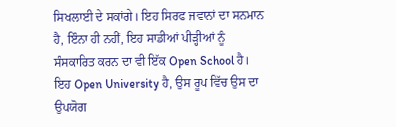ਸਿਖਲਾਈ ਦੇ ਸਕਾਂਗੇ। ਇਹ ਸਿਰਫ ਜਵਾਨਾਂ ਦਾ ਸਨਮਾਨ ਹੈ, ਇੰਨਾ ਹੀ ਨਹੀਂ, ਇਹ ਸਾਡੀਆਂ ਪੀੜ੍ਹੀਆਂ ਨੂੰ ਸੰਸਕਾਰਿਤ ਕਰਨ ਦਾ ਵੀ ਇੱਕ Open School ਹੈ। ਇਹ Open University ਹੈ, ਉਸ ਰੂਪ ਵਿੱਚ ਉਸ ਦਾ ਉਪਯੋਗ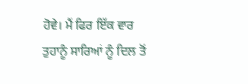ਹੋਵੇ। ਮੈਂ ਫਿਰ ਇੱਕ ਵਾਰ ਤੁਹਾਨੂੰ ਸਾਰਿਆਂ ਨੂੰ ਦਿਲ ਤੋਂ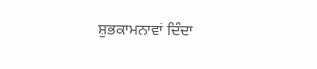ਸ਼ੁਭਕਾਮਨਾਵਾਂ ਦਿੰਦਾ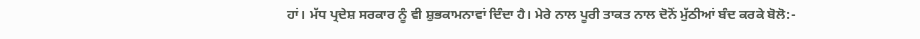ਹਾਂ। ਮੱਧ ਪ੍ਰਦੇਸ਼ ਸਰਕਾਰ ਨੂੰ ਵੀ ਸ਼ੁਭਕਾਮਨਾਵਾਂ ਦਿੰਦਾ ਹੈ। ਮੇਰੇ ਨਾਲ ਪੂਰੀ ਤਾਕਤ ਨਾਲ ਦੋਨੋਂ ਮੁੱਠੀਆਂ ਬੰਦ ਕਰਕੇ ਬੋਲੋ:-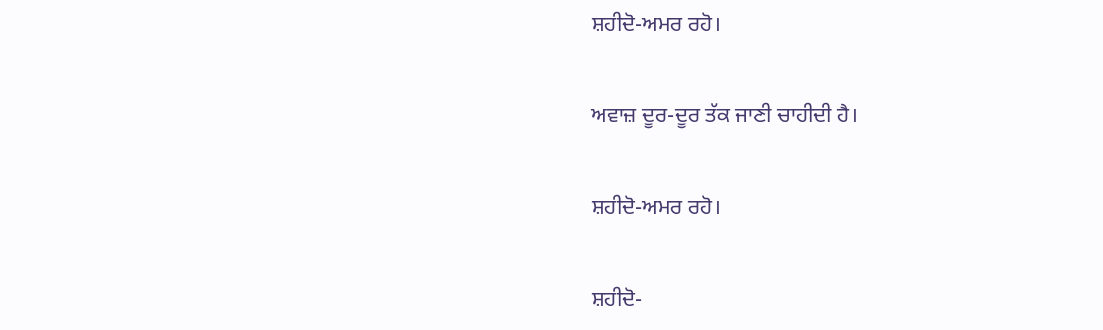ਸ਼ਹੀਦੋ-ਅਮਰ ਰਹੋ।

ਅਵਾਜ਼ ਦੂਰ-ਦੂਰ ਤੱਕ ਜਾਣੀ ਚਾਹੀਦੀ ਹੈ।

ਸ਼ਹੀਦੋ-ਅਮਰ ਰਹੋ।

ਸ਼ਹੀਦੋ-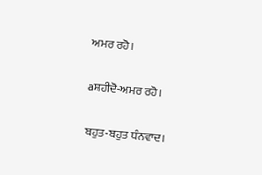ਅਮਰ ਰਹੋ।

aਸ਼ਹੀਦੋ-ਅਮਰ ਰਹੋ।

ਬਹੁਤ-ਬਹੁਤ ਧੰਨਵਾਦ।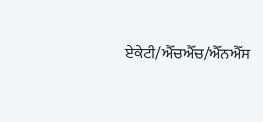ਏਕੇਟੀ/ਐੱਚਐੱਚ/ਐੱਨਐੱਸ